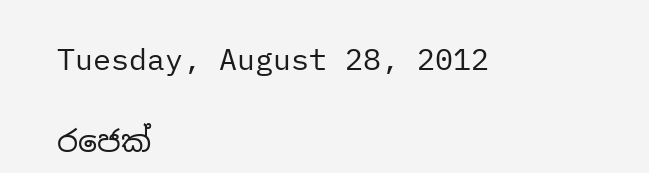Tuesday, August 28, 2012

රජෙක්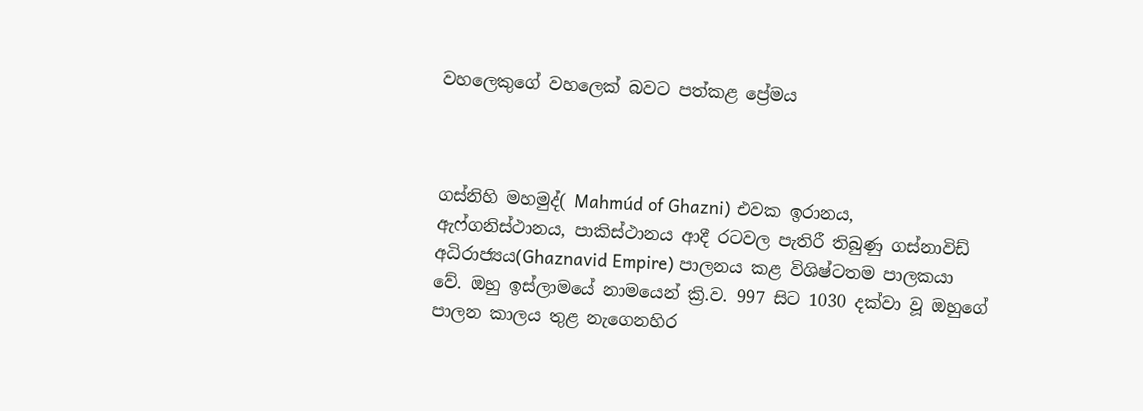වහලෙකුගේ වහලෙක් බවට පත්කළ ප්‍රේමය



ගස්නිහි මහමුද්( Mahmúd of Ghazni) එවක ඉරානය, ඇෆ්ගනිස්ථානය, පාකිස්ථානය ආදී රටවල පැතිරී තිබුණු ගස්නාවිඩ් අධිරාජ්‍යය(Ghaznavid Empire) පාලනය කළ විශිෂ්ටතම පාලකයා වේ. ඔහු ඉස්ලාමයේ නාමයෙන් ක්‍රි.ව. 997 සිට 1030 දක්වා වූ ඔහුගේ පාලන කාලය තුළ නැගෙනහිර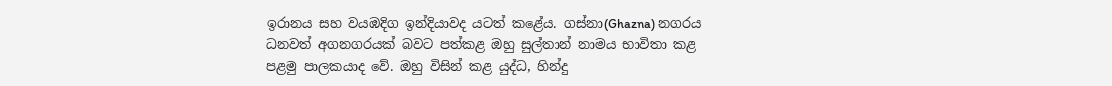ඉරානය සහ වයඹදිග ඉන්දියාවද යටත් කළේය. ගස්නා(Ghazna) නගරය ධනවත් අගනගරයක් බවට පත්කළ ඔහු සුල්තාන් නාමය භාවිතා කළ පළමු පාලකයාද වේ. ඔහු විසින් කළ යුද්ධ, හින්දු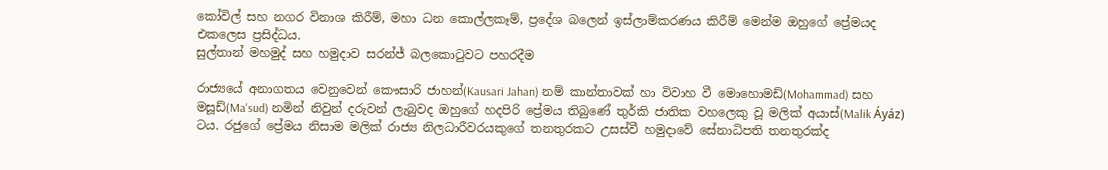කෝවිල් සහ නගර විනාශ කිරීම්, මහා ධන කොල්ලකෑම්, ප්‍රදේශ බලෙන් ඉස්ලාම්කරණය කිරීම් මෙන්ම ඔහුගේ ප්‍රේමයද එකලෙස ප්‍රසිද්ධය.
සුල්තාන් මහමුද් සහ හමුදාව සරන්ජ් බලකොටුවට පහරදීම

රාජ්‍යයේ අනාගතය වෙනුවෙන් කෞසාරි ජාහන්(Kausari Jahan) නම් කාන්තාවක් හා විවාහ වී මොහොමඩ්(Mohammad) සහ මසූඩ්(Ma'sud) නමින් නිවුන් දරුවන් ලැබුවද ඔහුගේ හදපිරි ප්‍රේමය තිබුණේ තුර්කි ජාතික වහලෙකු වූ මලික් අයාස්(Malik Áyáz) ටය. රජුගේ ප්‍රේමය නිසාම මලික් රාජ්‍ය නිලධාරීවරයකුගේ තනතුරකට උසස්වී හමුදාවේ සේනාධිපති තනතුරක්ද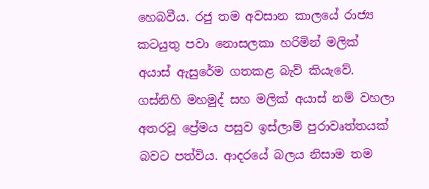හෙබවීය. රජු තම අවසාන කාලයේ රාජ්‍ය කටයුතු පවා නොසලකා හරිමින් මලික් අයාස් ඇසුරේම ගතකළ බැව් කියැවේ. ගස්නිහි මහමුද් සහ මලික් අයාස් නම් වහලා අතරවූ ප්‍රේමය පසුව ඉස්ලාම් පුරාවෘත්තයක් බවට පත්විය. ආදරයේ බලය නිසාම තම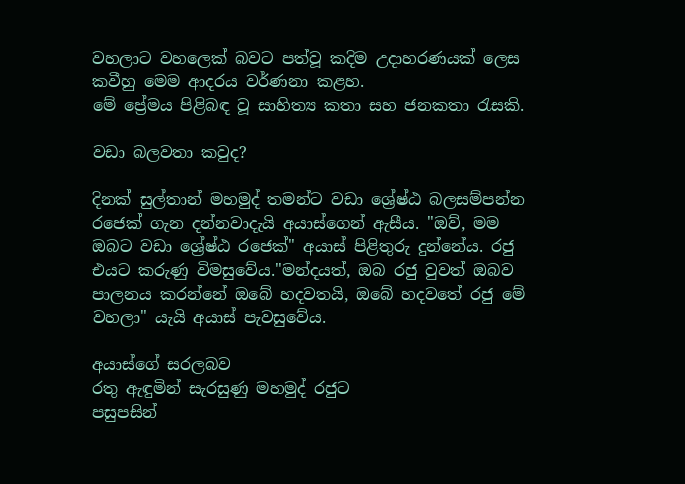වහලාට වහලෙක් බවට පත්වූ කදිම උදාහරණයක් ලෙස කවීහු මෙම ආදරය වර්ණනා කළහ.
මේ ප්‍රේමය පිළිබඳ වූ සාහිත්‍ය කතා සහ ජනකතා රැසකි.

වඩා බලවතා කවුද?

දිනක් සුල්තාන් මහමුද් තමන්ට වඩා ශ්‍රේෂ්ඨ බලසම්පන්න රජෙක් ගැන දන්නවාදැයි අයාස්ගෙන් ඇසීය. "ඔව්, මම ඔබට වඩා ශ්‍රේෂ්ඨ රජෙක්" අයාස් පිළිතුරු දුන්නේය. රජු එයට කරුණු විමසුවේය."මන්දයත්, ඔබ රජු වුවත් ඔබව පාලනය කරන්නේ ඔබේ හදවතයි, ඔබේ හදවතේ රජු මේ වහලා" යැයි අයාස් පැවසුවේය.

අයාස්ගේ සරලබව
රතු ඇඳුමින් සැරසුණු මහමුද් රජුට
පසුපසින්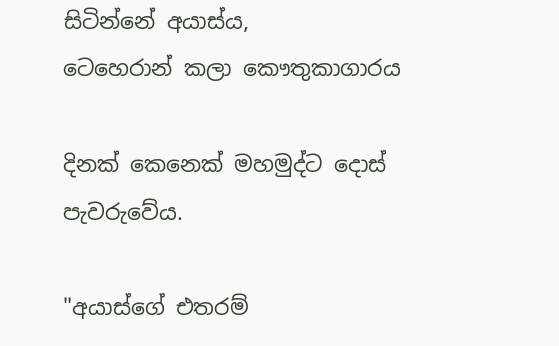සිටින්නේ අයාස්ය,
ටෙහෙරාන් කලා කෞතුකාගාරය

දිනක් කෙනෙක් මහමුද්ට දොස් පැවරුවේය.

"අයාස්ගේ එතරම්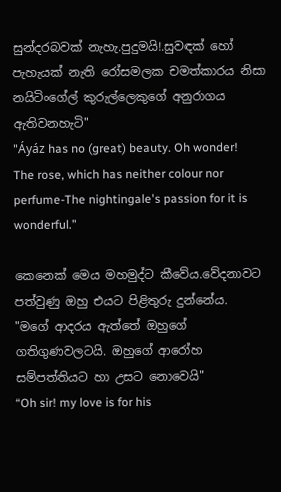සුන්දරබවක් නැහැ.පුදුමයි!.සුවඳක් හෝ පැහැයක් නැති රෝසමලක චමත්කාරය නිසා නයිටිංගේල් කුරුල්ලෙකුගේ අනුරාගය ඇතිවනහැටි"
"Áyáz has no (great) beauty. Oh wonder! The rose, which has neither colour nor perfume-The nightingale's passion for it is wonderful.”

කෙනෙක් මෙය මහමුද්ට කීවේය.වේදනාවට පත්වුණු ඔහු එයට පිළිතුරු දුන්නේය.
"මගේ ආදරය ඇත්තේ ඔහුගේ ගතිගුණවලටයි. ඔහුගේ ආරෝහ සම්පත්තියට හා උසට නොවෙයි"
“Oh sir! my love is for his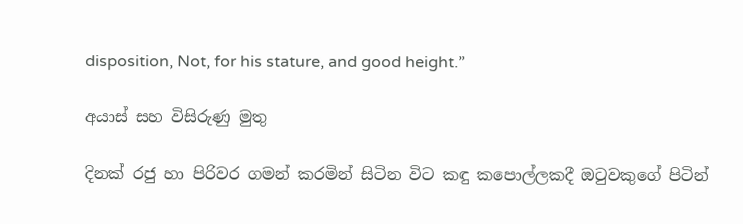disposition, Not, for his stature, and good height.”

අයාස් සහ විසිරුණු මුතු

දිනක් රජු හා පිරිවර ගමන් කරමින් සිටින විට කඳු කපොල්ලකදී ඔටුවකුගේ පිටින්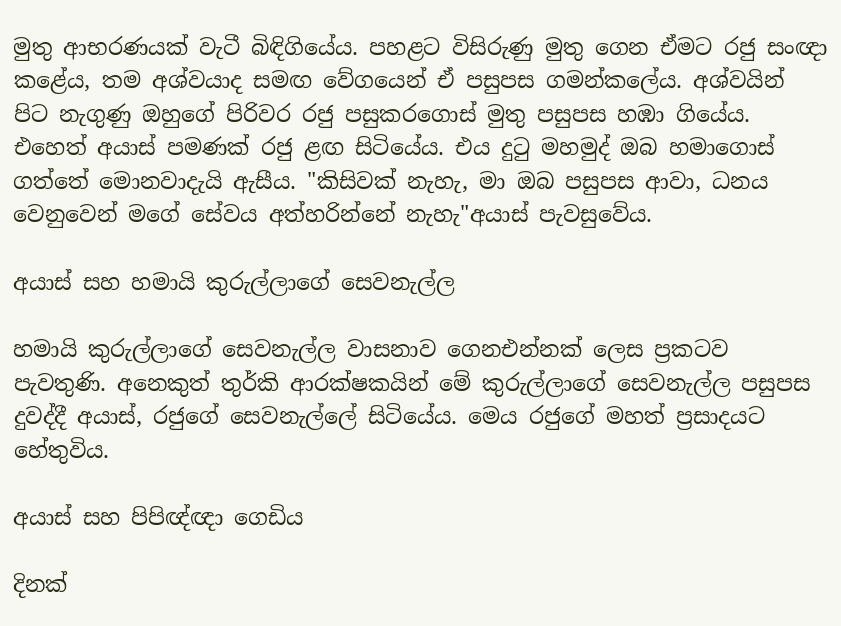මුතු ආභරණයක් වැටී බිඳිගියේය. පහළට විසිරුණු මුතු ගෙන ඒමට රජු සංඥා කළේය, තම අශ්වයාද සමඟ වේගයෙන් ඒ පසුපස ගමන්කලේය. අශ්වයින් පිට නැගුණු ඔහුගේ පිරිවර රජු පසුකරගොස් මුතු පසුපස හඹා ගියේය. එහෙත් අයාස් පමණක් රජු ළඟ සිටියේය. එය දුටු මහමුද් ඔබ හමාගොස් ගත්තේ මොනවාදැයි ඇසීය. "කිසිවක් නැහැ, මා ඔබ පසුපස ආවා, ධනය වෙනුවෙන් මගේ සේවය අත්හරින්නේ නැහැ"අයාස් පැවසුවේය.

අයාස් සහ හමායි කුරුල්ලාගේ සෙවනැල්ල

හමායි කුරුල්ලාගේ සෙවනැල්ල වාසනාව ගෙනඑන්නක් ලෙස ප්‍රකටව පැවතුණි. අනෙකුත් තුර්කි ආරක්ෂකයින් මේ කුරුල්ලාගේ සෙවනැල්ල පසුපස දුවද්දී අයාස්, රජුගේ සෙවනැල්ලේ සිටියේය. මෙය රජුගේ මහත් ප්‍රසාදයට හේතුවිය.

අයාස් සහ පිපිඥ්ඥා ගෙඩිය

දිනක්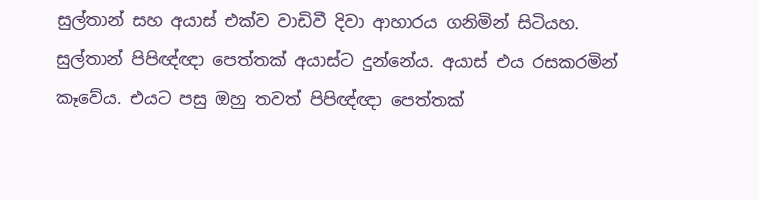සුල්තාන් සහ අයාස් එක්ව වාඩිවී දිවා ආහාරය ගනිමින් සිටියහ. සුල්තාන් පිපිඥ්ඥා පෙත්තක් අයාස්ට දුන්නේය. අයාස් එය රසකරමින් කෑවේය. එයට පසු ඔහු තවත් පිපිඥ්ඥා පෙත්තක්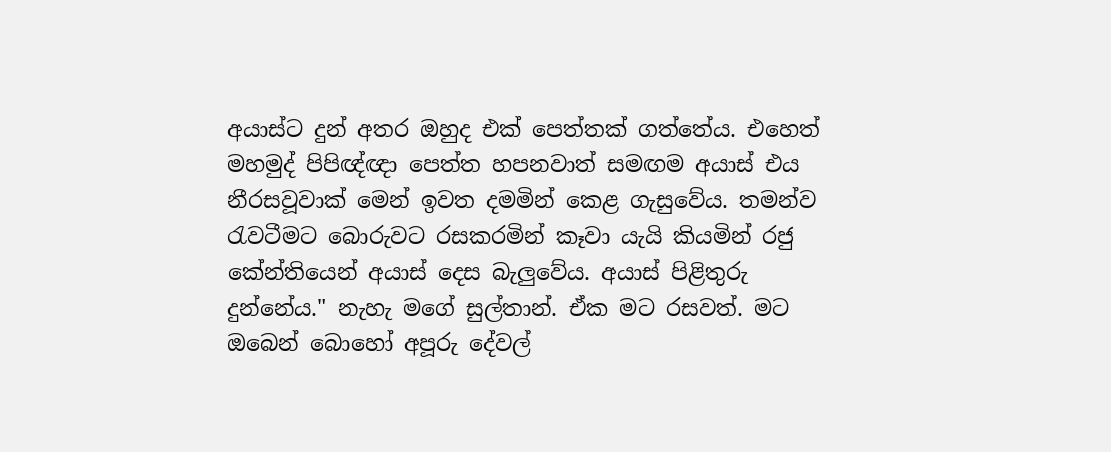අයාස්ට දුන් අතර ඔහුද එක් පෙත්තක් ගත්තේය. එහෙත් මහමුද් පිපිඥ්ඥා පෙත්ත හපනවාත් සමඟම අයාස් එය නීරසවූවාක් මෙන් ඉවත දමමින් කෙළ ගැසුවේය. තමන්ව රැවටීමට බොරුවට රසකරමින් කෑවා යැයි කියමින් රජු කේන්තියෙන් අයාස් දෙස බැලුවේය. අයාස් පිළිතුරු දුන්නේය." නැහැ මගේ සුල්තාන්. ඒක මට රසවත්. මට ඔබෙන් බොහෝ අපූරු දේවල්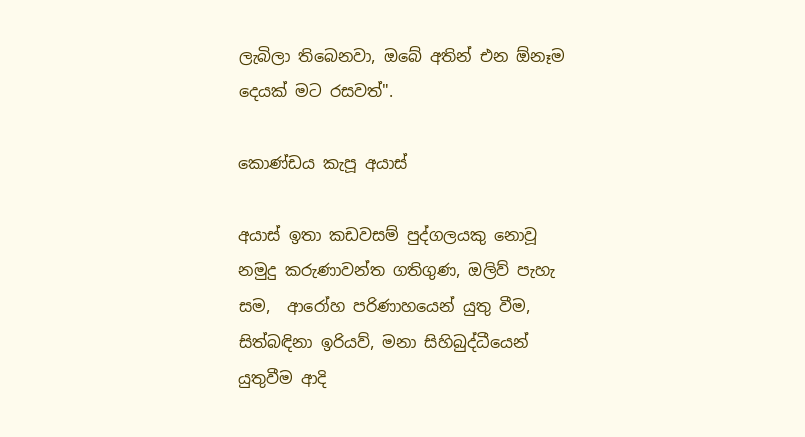ලැබිලා තිබෙනවා, ඔබේ අතින් එන ඕනෑම දෙයක් මට රසවත්".

කොණ්ඩය කැපූ අයාස්

අයාස් ඉතා කඩවසම් පුද්ගලයකු නොවූ නමුදු කරුණාවන්ත ගතිගුණ, ඔලිව් පැහැ සම,  ආරෝහ පරිණාහයෙන් යුතු වීම, සිත්බඳිනා ඉරියව්, මනා සිහිබුද්ධීයෙන් යුතුවීම ආදි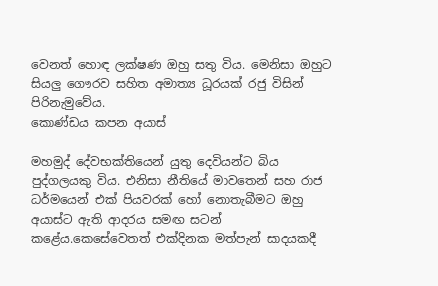වෙනත් හොඳ ලක්ෂණ ඔහු සතු විය. මෙනිසා ඔහුට සියලු ගෞරව සහිත අමාත්‍ය ධූරයක් රජු විසින් පිරිනැමුවේය.
කොණ්ඩය කපන අයාස්

මහමුද් දේවභක්තියෙන් යුතු දෙවියන්ට බිය පුද්ගලයකු විය. එනිසා නීතියේ මාවතෙන් සහ රාජ ධර්මයෙන් එක් පියවරක් හෝ නොතැබීමට ඔහු අයාස්ට ඇති ආදරය සමඟ සටන් කළේය.කෙසේවෙතත් එක්දිනක මත්පැන් සාදයකදී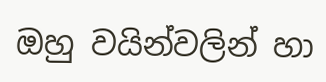ඔහු වයින්වලින් හා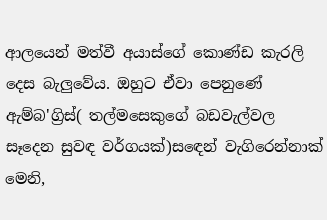ආලයෙන් මත්වී අයාස්ගේ කොණ්ඩ කැරලි දෙස බැලුවේය. ඔහුට ඒවා පෙනුණේ ඇම්බ'ග්‍රිස්( තල්මසෙකුගේ බඩවැල්වල සෑදෙන සුවඳ වර්ගයක්)සඳෙන් වැගිරෙන්නාක් මෙනි,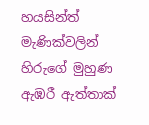හයසින්ත් මැණික්වලින් හිරුගේ මුහුණ ඇඹරී ඇත්තාක්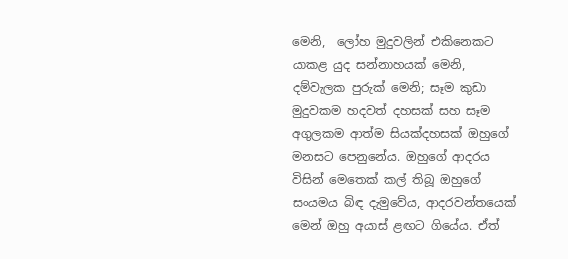මෙනි,  ලෝහ මුදුවලින් එකිනෙකට යාකළ යුද සන්නාහයක් මෙනි, දම්වැලක පුරුක් මෙනි; සෑම කුඩා මුදුවකම හදවත් දහසක් සහ සෑම අගුලකම ආත්ම සියක්දහසක් ඔහුගේ මනසට පෙනුනේය. ඔහුගේ ආදරය විසින් මෙතෙක් කල් තිබූ ඔහුගේ සංයමය බිඳ දැමුවේය, ආදරවන්තයෙක් මෙන් ඔහු අයාස් ළඟට ගියේය. ඒත්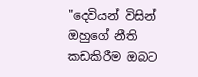"දෙවියන් විසින් ඔහුගේ නීති කඩකිරීම ඔබට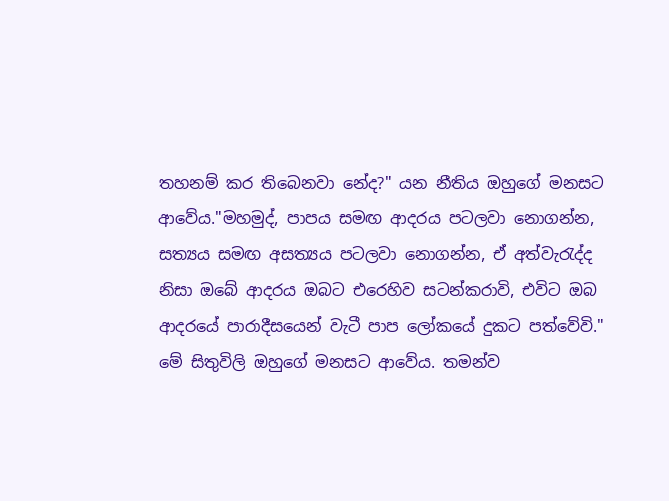තහනම් කර තිබෙනවා නේද?" යන නීතිය ඔහුගේ මනසට ආවේය."මහමුද්, පාපය සමඟ ආදරය පටලවා නොගන්න, සත්‍යය සමඟ අසත්‍යය පටලවා නොගන්න, ඒ අත්වැරැද්ද නිසා ඔබේ ආදරය ඔබට එරෙහිව සටන්කරාවි, එවිට ඔබ ආදරයේ පාරාදීසයෙන් වැටී පාප ලෝකයේ දුකට පත්වේවි." මේ සිතුවිලි ඔහුගේ මනසට ආවේය. තමන්ව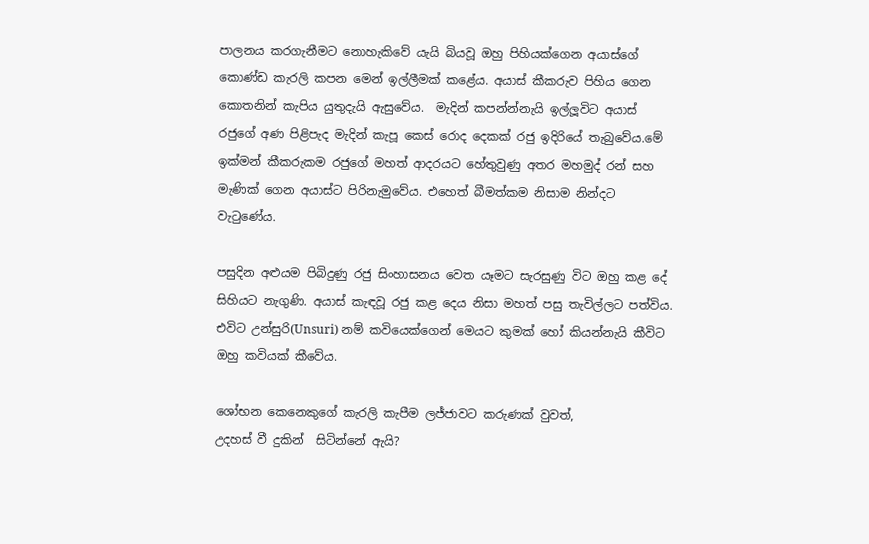පාලනය කරගැනීමට නොහැකිවේ යැයි බියවූ ඔහු පිහියක්ගෙන අයාස්ගේ කොණ්ඩ කැරලි කපන මෙන් ඉල්ලීමක් කළේය. අයාස් කීකරුව පිහිය ගෙන කොතනින් කැපිය යුතුදැයි ඇසුවේය.  මැදින් කපන්න්නැයි ඉල්ලූවිට අයාස් රජුගේ අණ පිළිපැද මැදින් කැපූ කෙස් රොද දෙකක් රජු ඉදිරියේ තැබුවේය.මේ ඉක්මන් කීකරුකම රජුගේ මහත් ආදරයට හේතුවුණු අතර මහමුද් රන් සහ මැණික් ගෙන අයාස්ට පිරිනැමුවේය. එහෙත් බීමත්කම නිසාම නින්දට වැටුණේය.

පසුදින අළුයම පිබිදුණු රජු සිංහාසනය වෙත යෑමට සැරසුණු විට ඔහු කළ දේ සිහියට නැගුණි. අයාස් කැඳවූ රජු කළ දෙය නිසා මහත් පසු තැවිල්ලට පත්විය. එවිට උන්සුරි(Unsuri) නම් කවියෙක්ගෙන් මෙයට කුමක් හෝ කියන්නැයි කීවිට ඔහු කවියක් කීවේය.

ශෝභන කෙනෙකුගේ කැරලි කැපීම ලජ්ජාවට කරුණක් වුවත්,
උදහස් වී දුකින්  සිටින්නේ ඇයි?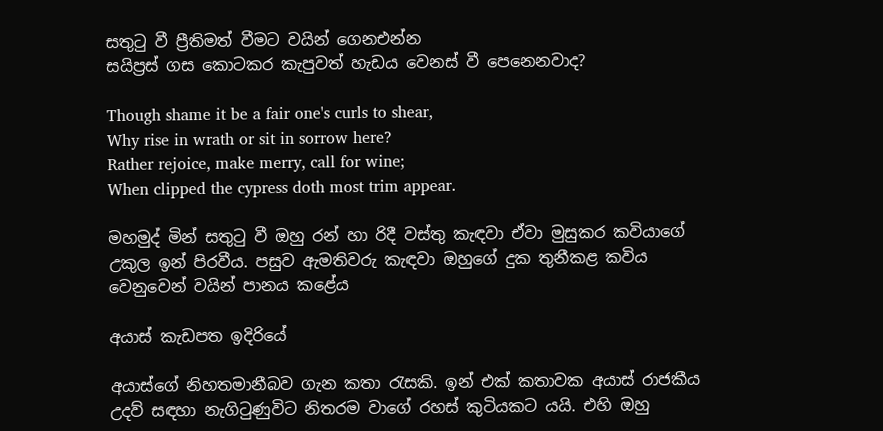සතුටු වී ප්‍රීතිමත් වීමට වයින් ගෙනඑන්න
සයිප්‍රස් ගස කොටකර කැපුවත් හැඩය වෙනස් වී පෙනෙනවාද?

Though shame it be a fair one's curls to shear,
Why rise in wrath or sit in sorrow here?
Rather rejoice, make merry, call for wine;
When clipped the cypress doth most trim appear.

මහමුද් මින් සතුටු වී ඔහු රන් හා රිදී වස්තු කැඳවා ඒවා මුසුකර කවියාගේ උකුල ඉන් පිරවීය. පසුව ඇමතිවරු කැඳවා ඔහුගේ දුක තුනීකළ කවිය වෙනුවෙන් වයින් පානය කළේය

අයාස් කැඩපත ඉදිරියේ

අයාස්ගේ නිහතමානීබව ගැන කතා රැසකි. ඉන් එක් කතාවක අයාස් රාජකීය උදව් සඳහා නැගිටුණුවිට නිතරම වාගේ රහස් කුටියකට යයි. එහි ඔහු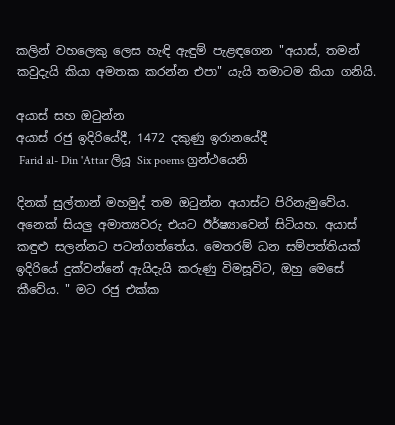කලින් වහලෙකු ලෙස හැඳි ඇඳුම් පැළඳගෙන "අයාස්, තමන් කවුදැයි කියා අමතක කරන්න එපා" යැයි තමාටම කියා ගනියි.

අයාස් සහ ඔටුන්න
අයාස් රජු ඉදිරියේදී, 1472 දකුණු ඉරානයේදී
 Farid al- Din 'Attar ලියූ Six poems ග්‍රන්ථයෙනි

දිනක් සුල්තාන් මහමුද් තම ඔටුන්න අයාස්ට පිරිනැමුවේය. අනෙක් සියලු අමාත්‍යවරු එයට ඊර්ෂ්‍යාවෙන් සිටියහ. අයාස් කඳුළු සලන්නට පටන්ගත්තේය. මෙතරම් ධන සම්පත්තියක් ඉදිරියේ දුක්වන්නේ ඇයිදැයි කරුණු විමසූවිට, ඔහු මෙසේ කීවේය. " මට රජු එක්ක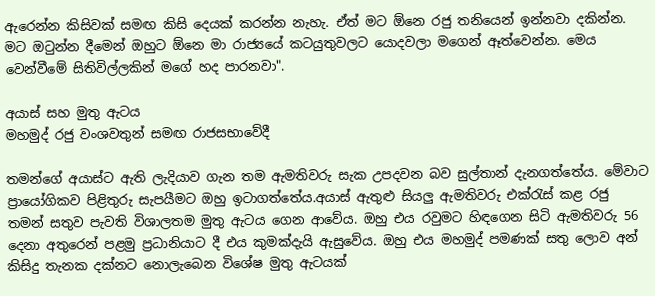ඇරෙන්න කිසිවක් සමඟ කිසි දෙයක් කරන්න නැහැ. ඒත් මට ඕනෙ රජු තනියෙන් ඉන්නවා දකින්න. මට ඔටුන්න දීමෙන් ඔහුට ඕනෙ මා රාජ්‍යයේ කටයුතුවලට යොදවලා මගෙන් ඈත්වෙන්න. මෙය වෙන්වීමේ සිතිවිල්ලකින් මගේ හද පාරනවා".

අයාස් සහ මුතු ඇටය
මහමුද් රජු වංශවතුන් සමඟ රාජසභාවේදී

තමන්ගේ අයාස්ට ඇති ලැදියාව ගැන තම ඇමතිවරු සැක උපදවන බව සුල්තාන් දැනගත්තේය. මේවාට ප්‍රායෝගිකව පිළිතුරු සැපයීමට ඔහු ඉටාගත්තේය.අයාස් ඇතුළු සියලු ඇමතිවරු එක්රැස් කළ රජු තමන් සතුව පැවති විශාලතම මුතු ඇටය ගෙන ආවේය. ඔහු එය රවුමට හිඳගෙන සිටි ඇමතිවරු 56 දෙනා අතුරෙන් පළමු ප්‍රධානියාට දී එය කුමක්දැයි ඇසුවේය. ඔහු එය මහමුද් පමණක් සතු ලොව අන් කිසිදු තැනක දක්නට නොලැබෙන විශේෂ මුතු ඇටයක්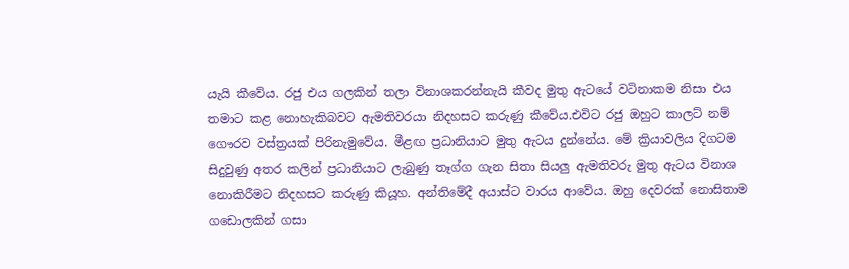යැයි කීවේය. රජු එය ගලකින් තලා විනාශකරන්නැයි කීවද මුතු ඇටයේ වටිනාකම නිසා එය තමාට කළ නොහැකිබවට ඇමතිවරයා නිදහසට කරුණු කීවේය.එවිට රජු ඔහුට කාලට් නම් ගෞරව වස්ත්‍රයක් පිරිනැමුවේය. මීළඟ ප්‍රධානියාට මුතු ඇටය දුන්නේය. මේ ක්‍රියාවලිය දිගටම සිදුවුණු අතර කලින් ප්‍රධානියාට ලැබුණු තෑග්ග ගැන සිතා සියලු ඇමතිවරු මුතු ඇටය විනාශ නොකිරීමට නිදහසට කරුණු කියූහ. අන්තිමේදී අයාස්ට වාරය ආවේය. ඔහු දෙවරක් නොසිතාම ගඩොලකින් ගසා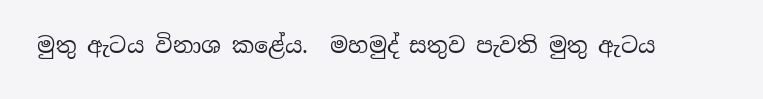මුතු ඇටය විනාශ කළේය.  මහමුද් සතුව පැවති මුතු ඇටය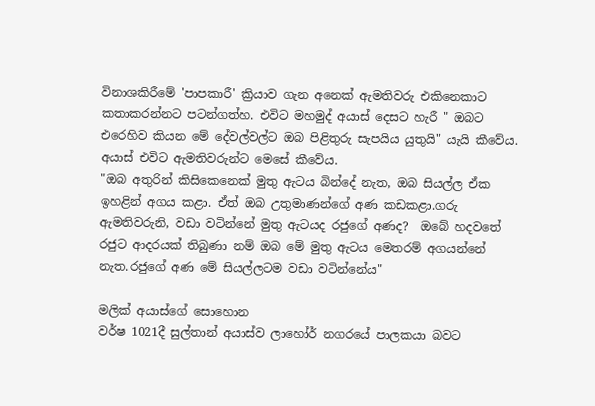විනාශකිරීමේ 'පාපකාරී' ක්‍රියාව ගැන අනෙක් ඇමතිවරු එකිනෙකාට කතාකරන්නට පටන්ගත්හ. එවිට මහමුද් අයාස් දෙසට හැරී " ඔබට එරෙහිව කියන මේ දේවල්වල්ට ඔබ පිළිතුරු සැපයිය යුතුයි" යැයි කීවේය. අයාස් එවිට ඇමතිවරුන්ට මෙසේ කීවේය.
"ඔබ අතුරින් කිසිකෙනෙක් මුතු ඇටය බින්දේ නැත, ඔබ සියල්ල ඒක ඉහළින් අගය කළා. ඒත් ඔබ උතුමාණන්ගේ අණ කඩකළා.ගරු ඇමතිවරුනි, වඩා වටින්නේ මුතු ඇටයද රජුගේ අණද?  ඔබේ හදවතේ රජුට ආදරයක් තිබුණා නම් ඔබ මේ මුතු ඇටය මෙතරම් අගයන්නේ නැත.රජුගේ අණ මේ සියල්ලටම වඩා වටින්නේය"

මලික් අයාස්ගේ සොහොන
වර්ෂ 1021දී සුල්තාන් අයාස්ව ලාහෝර් නගරයේ පාලකයා බවට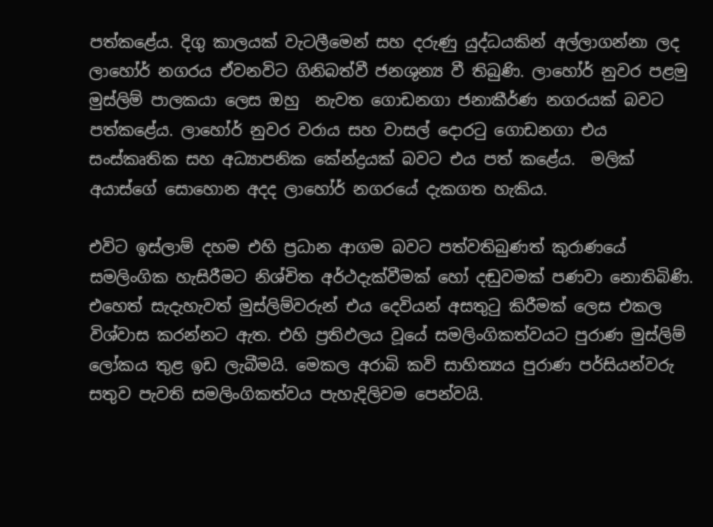පත්කළේය. දිගු කාලයක් වැටලීමෙන් සහ දරුණු යුද්ධයකින් අල්ලාගන්නා ලද ලාහෝර් නගරය ඒවනවිට ගිනිබත්වී ජනශුන්‍ය වී තිබුණි. ලාහෝර් නුවර පළමු මුස්ලිම් පාලකයා ලෙස ඔහු  නැවත ගොඩනගා ජනාකීර්ණ නගරයක් බවට පත්කළේය. ලාහෝර් නුවර වරාය සහ වාසල් දොරටු ගොඩනගා එය සංස්කෘතික සහ අධ්‍යාපනික කේන්ද්‍රයක් බවට එය පත් කළේය.  මලික් අයාස්ගේ සොහොන අදද ලාහෝර් නගරයේ දැකගත හැකිය.

එවිට ඉස්ලාම් දහම එහි ප්‍රධාන ආගම බවට පත්වතිබුණත් කුරාණයේ සමලිංගික හැසිරීමට නිශ්චිත අර්ථදැක්වීමක් හෝ දඬුවමක් පණවා නොතිබිණි. එහෙත් සැදැහැවත් මුස්ලිම්වරුන් එය දෙවියන් අසතුටු කිරීමක් ලෙස එකල විශ්වාස කරන්නට ඇත. එහි ප්‍රතිඵලය වූයේ සමලිංගිකත්වයට පුරාණ මුස්ලිම් ලෝකය තුළ ඉඩ ලැබීමයි. මෙකල අරාබි කවි සාහිත්‍යය පුරාණ පර්සියන්වරු සතුව පැවති සමලිංගිකත්වය පැහැදිලිවම පෙන්වයි.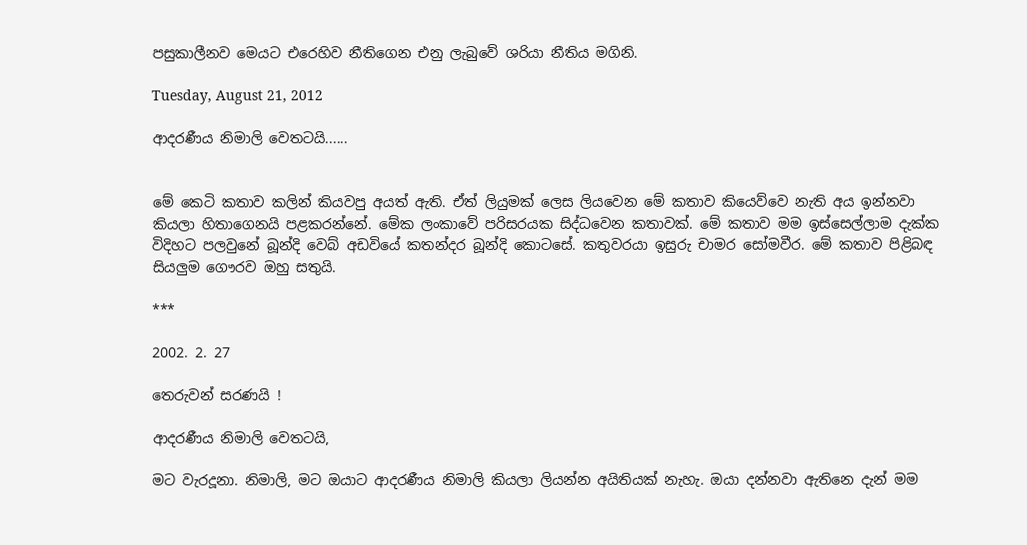පසුකාලීනව මෙයට එරෙහිව නීතිගෙන එනු ලැබුවේ ශරියා නීතිය මගිනි.

Tuesday, August 21, 2012

ආදරණීය නිමාලි වෙතටයි......


මේ කෙටි කතාව කලින් කියවපු අයත් ඇති. ඒත් ලියුමක් ලෙස ලියවෙන මේ කතාව කියෙව්වෙ නැති අය ඉන්නවා කියලා හිතාගෙනයි පළකරන්නේ. මේක ලංකාවේ පරිසරයක සිද්ධවෙන කතාවක්. මේ කතාව මම ඉස්සෙල්ලාම දැක්ක විදිහට පලවුනේ බූන්දි වෙබ් අඩවියේ කතන්දර බූන්දි කොටසේ. කතුවරයා ඉසුරු චාමර සෝමවීර. මේ කතාව පිළිබඳ සියලුම ගෞරව ඔහු සතුයි.

***

2002. 2. 27

තෙරුවන් සරණයි !

ආදරණීය නිමාලි වෙතටයි,

මට වැරදූනා. නිමාලි, මට ඔයාට ආදරණීය නිමාලි කියලා ලියන්න අයිතියක් නැහැ. ඔයා දන්නවා ඇතිනෙ දැන් මම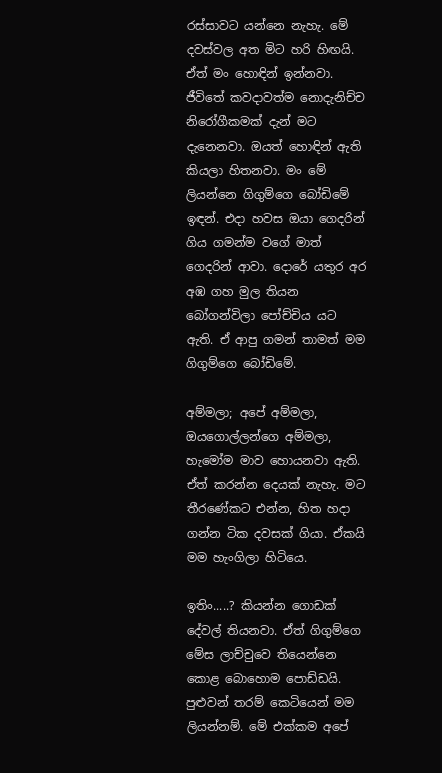රස්සාවට යන්නෙ නැහැ. මේ දවස්වල අත මිට හරි හිඟයි. ඒත් මං හොඳින් ඉන්නවා. ජීවිතේ කවදාවත්ම නොදැනිච්ච නිරෝගීකමක් දැන් මට දැනෙනවා. ඔයත් හොඳින් ඇති කියලා හිතනවා. මං මේ ලියන්නෙ ගිගුම්ගෙ බෝඩිමේ ඉඳන්. එදා හවස ඔයා ගෙදරින් ගිය ගමන්ම වගේ මාත් ගෙදරින් ආවා. දොරේ යතුර අර අඹ ගහ මුල තියන බෝගන්විලා පෝච්චිය යට ඇති. ඒ ආපු ගමන් තාමත් මම ගිගුම්ගෙ බෝඩිමේ.

අම්මලා; අපේ අම්මලා, ඔයගොල්ලන්ගෙ අම්මලා, හැමෝම මාව හොයනවා ඇති. ඒත් කරන්න දෙයක් නැහැ. මට තීරණේකට එන්න, හිත හදා ගන්න ටික දවසක් ගියා. ඒකයි මම හැංගිලා හිටියෙ.

ඉතිං.....? කියන්න ගොඩක් දේවල් තියනවා. ඒත් ගිගුම්ගෙ මේස ලාච්චුවෙ තියෙන්නෙ කොළ බොහොම පොඩ්ඩයි. පුළුවන් තරම් කෙටියෙන් මම ලියන්නම්. මේ එක්කම අපේ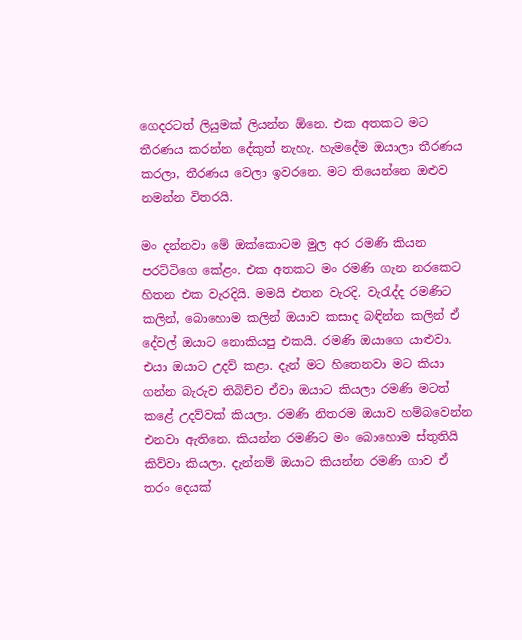ගෙදරටත් ලියුමක් ලියන්න ඕනෙ. එක අතකට මට තීරණය කරන්න දේකුත් නැහැ. හැමදේම ඔයාලා තීරණය කරලා, තීරණය වෙලා ඉවරනෙ. මට තියෙන්නෙ ඔළුව නමන්න විතරයි.

මං දන්නවා මේ ඔක්කොටම මුල අර රමණි කියන පරට්ටිගෙ කේළං. එක අතකට මං රමණි ගැන නරකෙට හිතන එක වැරදියි. මමයි එතන වැරදි. වැරැද්ද රමණිට කලින්, බොහොම කලින් ඔයාව කසාද බඳින්න කලින් ඒ දේවල් ඔයාට නොකියපු එකයි. රමණි ඔයාගෙ යාළුවා. එයා ඔයාට උදව් කළා. දැන් මට හිතෙනවා මට කියා ගන්න බැරුව තිබිච්ච ඒවා ඔයාට කියලා රමණි මටත් කළේ උදව්වක් කියලා. රමණි නිතරම ඔයාව හම්බවෙන්න එනවා ඇතිනෙ. කියන්න රමණිට මං බොහොම ස්තුතියි කිව්වා කියලා. දැන්නම් ඔයාට කියන්න රමණි ගාව ඒ තරං දෙයක්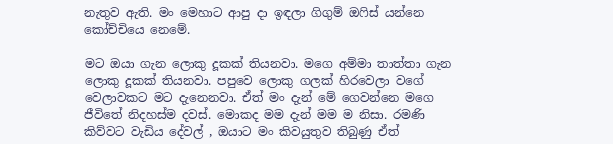නැතුව ඇති. මං මෙහාට ආපු දා ඉඳලා ගිගුම් ඔෆිස් යන්නෙ කෝච්චියෙ නෙමේ.

මට ඔයා ගැන ලොකු දූකක් තියනවා. මගෙ අම්මා තාත්තා ගැන ලොකු දූකක් තියනවා. පපුවෙ ලොකු ගලක් හිරවෙලා වගේ වෙලාවකට මට දැනෙනවා. ඒත් මං දැන් මේ ගෙවන්නෙ මගෙ ජීවිතේ නිදහස්ම දවස්. මොකද මම දැන් මම ම නිසා. රමණි කිව්වට වැඩිය දේවල් , ඔයාට මං කිවයුතුව තිබුණු ඒත්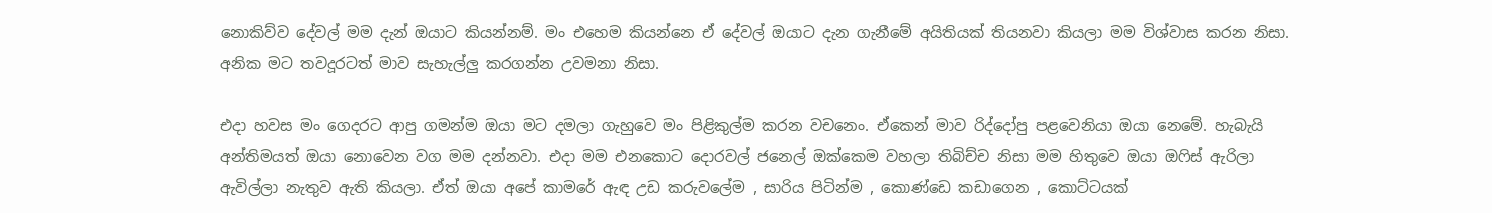නොකිව්ව දේවල් මම දැන් ඔයාට කියන්නම්. මං එහෙම කියන්නෙ ඒ දේවල් ඔයාට දැන ගැනීමේ අයිතියක් තියනවා කියලා මම විශ්වාස කරන නිසා. අනික මට තවදූරටත් මාව සැහැල්ලු කරගන්න උවමනා නිසා.

එදා හවස මං ගෙදරට ආපු ගමන්ම ඔයා මට දමලා ගැහුවෙ මං පිළිකුල්ම කරන වචනෙං. ඒකෙන් මාව රිද්දෝපු පළවෙනියා ඔයා නෙමේ. හැබැයි අන්තිමයත් ඔයා නොවෙන වග මම දන්නවා. එදා මම එනකොට දොරවල් ජනෙල් ඔක්කෙම වහලා තිබිච්ච නිසා මම හිතුවෙ ඔයා ඔෆිස් ඇරිලා ඇවිල්ලා නැතුව ඇති කියලා. ඒත් ඔයා අපේ කාමරේ ඇඳ උඩ කරුවලේම , සාරිය පිටින්ම , කොණ්ඩෙ කඩාගෙන , කොට්ටයක්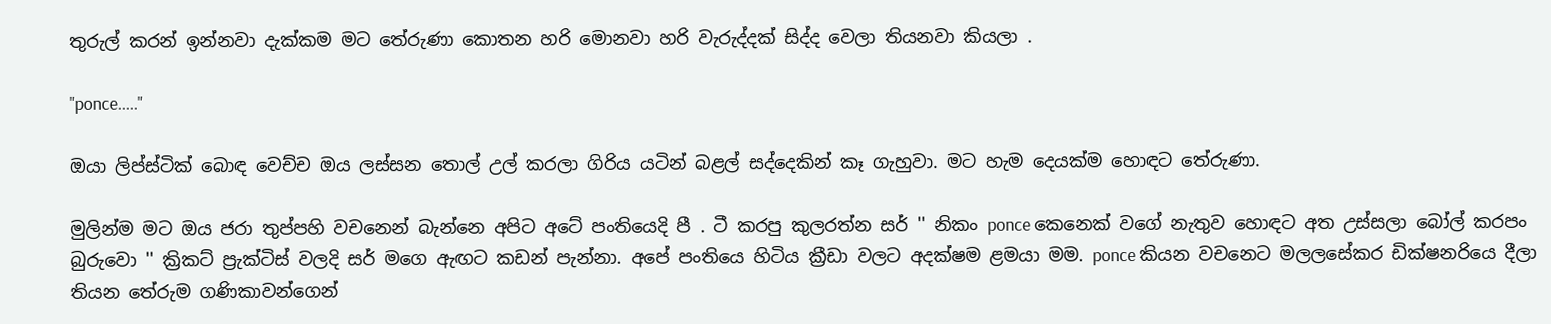තුරුල් කරන් ඉන්නවා දැක්කම මට තේරුණා කොතන හරි මොනවා හරි වැරුද්දක් සිද්ද වෙලා තියනවා කියලා .

"ponce....."

ඔයා ලිප්ස්ටික් බොඳ වෙච්ච ඔය ලස්සන තොල් උල් කරලා ගිරිය යටින් බළල් සද්දෙකින් කෑ ගැහුවා. මට හැම දෙයක්ම හොඳට තේරුණා.

මුලින්ම මට ඔය ජරා තුප්පහි වචනෙන් බැන්නෙ අපිට අටේ පංතියෙදි පී . ටී කරපු කුලරත්න සර් '' නිකං ponce කෙනෙක් වගේ නැතුව හොඳට අත උස්සලා බෝල් කරපං බුරුවො '' ක්‍රිකට් ප්‍රැක්ටිස් වලදි සර් මගෙ ඇඟට කඩන් පැන්නා. අපේ පංතියෙ හිටිය ක්‍රීඩා වලට අදක්ෂම ළමයා මම. ponce කියන වචනෙට මලලසේකර ඩික්ෂනරියෙ දීලා තියන තේරුම ගණිකාවන්ගෙන්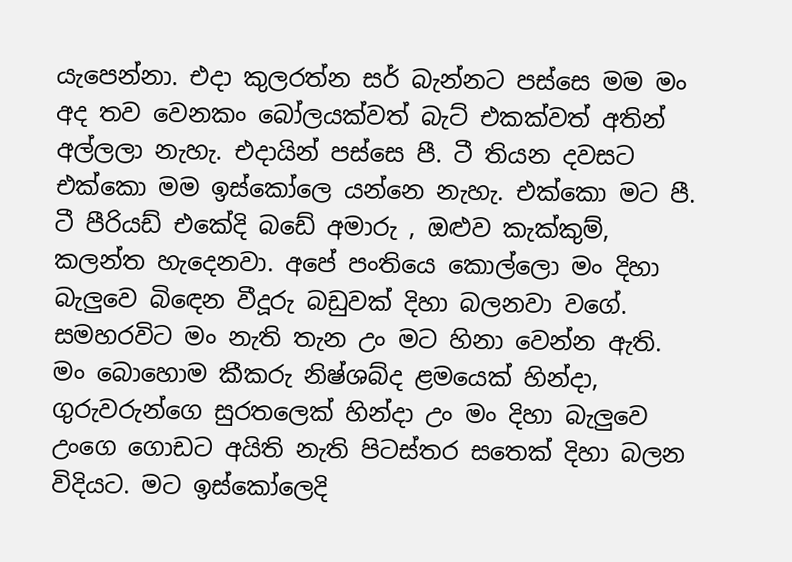යැපෙන්නා. එදා කුලරත්න සර් බැන්නට පස්සෙ මම මං අද තව වෙනකං බෝලයක්වත් බැට් එකක්වත් අතින් අල්ලලා නැහැ. එදායින් පස්සෙ පී. ටී තියන දවසට එක්කො මම ඉස්කෝලෙ යන්නෙ නැහැ. එක්කො මට පී. ටී පීරියඩ් එකේදි බඩේ අමාරු , ඔළුව කැක්කුම්, කලන්ත හැදෙනවා. අපේ පංතියෙ කොල්ලො මං දිහා බැලුවෙ බිඳෙන වීදූරු බඩුවක් දිහා බලනවා වගේ. සමහරවිට මං නැති තැන උං මට හිනා වෙන්න ඇති. මං බොහොම කීකරු නිෂ්ශබ්ද ළමයෙක් හින්දා, ගුරුවරුන්ගෙ සුරතලෙක් හින්දා උං මං දිහා බැලුවෙ උංගෙ ගොඩට අයිති නැති පිටස්තර සතෙක් දිහා බලන විදියට. මට ඉස්කෝලෙදි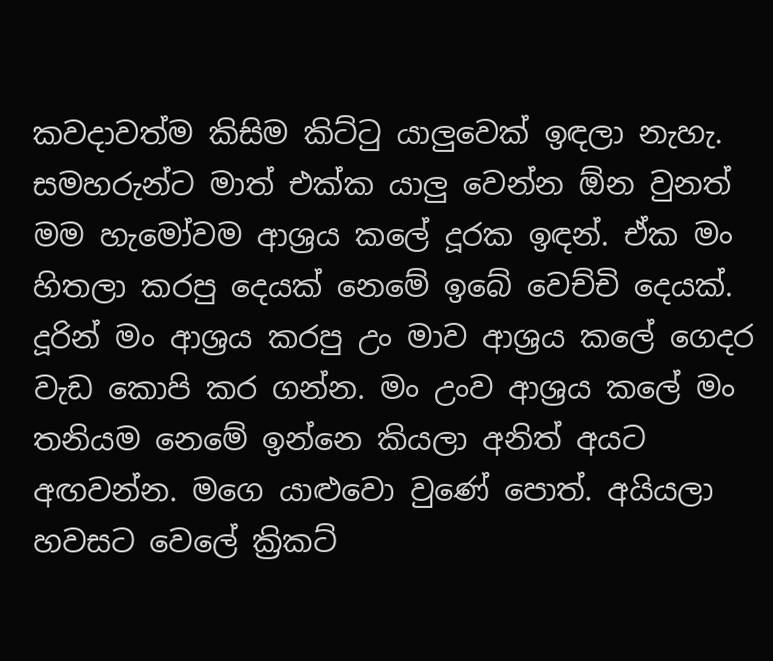කවදාවත්ම කිසිම කිට්ටු යාලුවෙක් ඉඳලා නැහැ. සමහරුන්ට මාත් එක්ක යාලු වෙන්න ඕන වුනත් මම හැමෝවම ආශ්‍රය කලේ දූරක ඉඳන්. ඒක මං හිතලා කරපු දෙයක් නෙමේ ඉබේ වෙච්චි දෙයක්. දූරින් මං ආශ්‍රය කරපු උං මාව ආශ්‍රය කලේ ගෙදර වැඩ කොපි කර ගන්න. මං උංව ආශ්‍රය කලේ මං තනියම නෙමේ ඉන්නෙ කියලා අනිත් අයට අඟවන්න. මගෙ යාළුවො වුණේ පොත්. අයියලා හවසට වෙලේ ක්‍රිකට්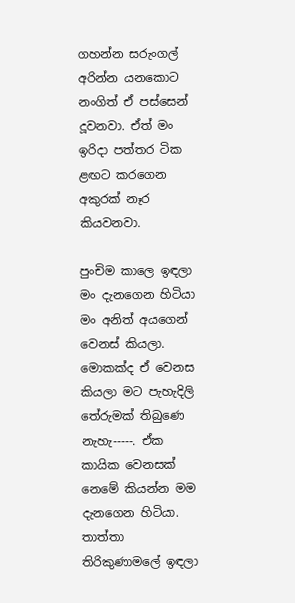ගහන්න සරුංගල් අරින්න යනකොට නංගිත් ඒ පස්සෙන් දූවනවා. ඒත් මං ඉරිදා පත්තර ටික ළඟට කරගෙන අකුරක් නෑර කියවනවා.

පුංචිම කාලෙ ඉඳලා මං දැනගෙන හිටියා මං අනිත් අයගෙන් වෙනස් කියලා. මොකක්ද ඒ වෙනස කියලා මට පැහැදිලි තේරුමක් තිබුණෙ නැහැ-----. ඒක කායික වෙනසක් නෙමේ කියන්න මම දැනගෙන හිටියා. තාත්තා තිරිකුණාමලේ ඉඳලා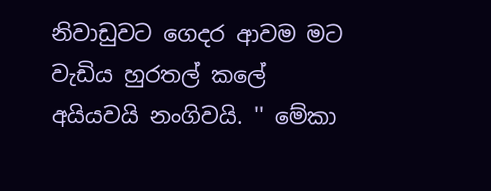නිවාඩුවට ගෙදර ආවම මට වැඩිය හුරතල් කලේ අයියවයි නංගිවයි. '' මේකා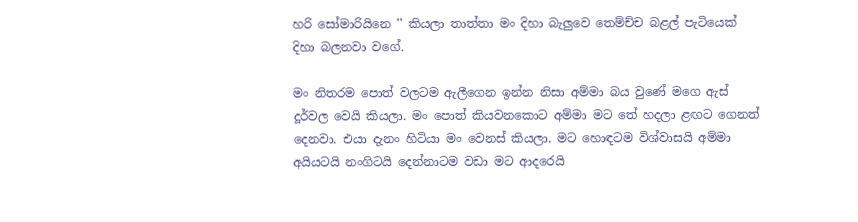හරි සෝමාරියිනෙ '' කියලා තාත්තා මං දිහා බැලුවෙ තෙම්ච්ච බළල් පැටියෙක් දිහා බලනවා වගේ.

මං නිතරම පොත් වලටම ඇලීගෙන ඉන්න නිසා අම්මා බය වුණේ මගෙ ඇස් දූර්වල වෙයි කියලා. මං පොත් කියවනකොට අම්මා මට තේ හදලා ළඟට ගෙනත් දෙනවා. එයා දැනං හිටියා මං වෙනස් කියලා. මට හොඳටම විශ්වාසයි අම්මා අයියටයි නංගිටයි දෙන්නාටම වඩා මට ආදරෙයි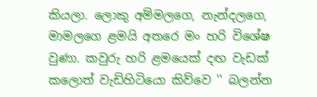කියලා. ලොකු අම්මලගෙ, නැන්දලගෙ, මාමලගෙ ළමයි අතරෙ මං හරි විශේෂ වුණා. කවුරු හරි ළමයෙක් දඟ වැඩක් කලොත් වැඩිහිටියො කිව්වෙ '' බලන්න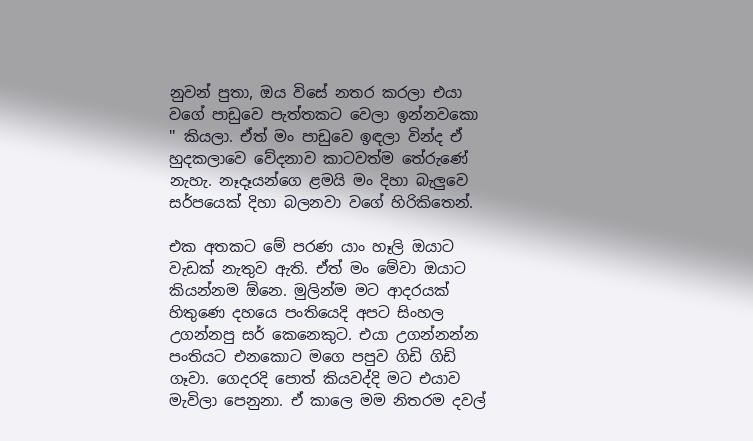නුවන් පුතා, ඔය විසේ නතර කරලා එයා වගේ පාඩුවෙ පැත්තකට වෙලා ඉන්නවකො '' කියලා. ඒත් මං පාඩුවෙ ඉඳලා වින්ද ඒ හුදකලාවෙ වේදනාව කාටවත්ම තේරුණේ නැහැ. නෑදෑයන්ගෙ ළමයි මං දිහා බැලුවෙ සර්පයෙක් දිහා බලනවා වගේ හිරිකිතෙන්.

එක අතකට මේ පරණ යාං හෑලි ඔයාට වැඩක් නැතුව ඇති. ඒත් මං මේවා ඔයාට කියන්නම ඕනෙ. මුලින්ම මට ආදරයක් හිතුණෙ දහයෙ පංතියෙදි අපට සිංහල උගන්නපු සර් කෙනෙකුට. එයා උගන්නන්න පංතියට එනකොට මගෙ පපුව ගිඩි ගිඩි ගෑවා. ගෙදරදි පොත් කියවද්දි මට එයාව මැවිලා පෙනුනා. ඒ කාලෙ මම නිතරම දවල්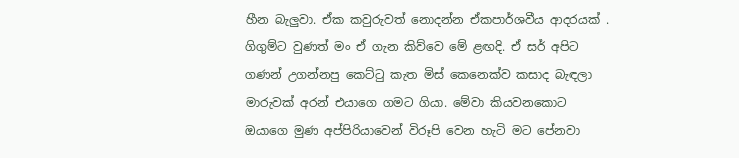හීන බැලුවා. ඒක කවුරුවත් නොදන්න ඒකපාර්ශවීය ආදරයක් . ගිගුම්ට වුණත් මං ඒ ගැන කිව්වෙ මේ ළඟදි. ඒ සර් අපිට ගණන් උගන්නපු කෙට්ටු කැත මිස් කෙනෙක්ව කසාද බැඳලා මාරුවක් අරන් එයාගෙ ගමට ගියා. මේවා කියවනකොට ඔයාගෙ මුණ අප්පිරියාවෙන් විරූපි වෙන හැටි මට පේනවා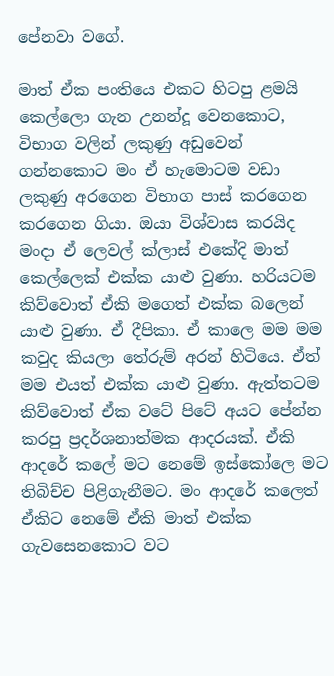පේනවා වගේ.

මාත් ඒක පංතියෙ එකට හිටපු ළමයි කෙල්ලො ගැන උනන්දූ වෙනකොට, විභාග වලින් ලකුණු අඩුවෙන් ගන්නකොට මං ඒ හැමොටම වඩා ලකුණු අරගෙන විභාග පාස් කරගෙන කරගෙන ගියා. ඔයා විශ්වාස කරයිද මංදා ඒ ලෙවල් ක්ලාස් එකේදි මාත් කෙල්ලෙක් එක්ක යාළු වුණා. හරියටම කිව්වොත් ඒකි මගෙත් එක්ක බලෙන් යාළු වුණා. ඒ දීපිකා. ඒ කාලෙ මම මම කවුද කියලා තේරුම් අරන් හිටියෙ. ඒත් මම එයත් එක්ක යාළු වුණා. ඇත්තටම කිව්වොත් ඒක වටේ පිටේ අයට පේන්න කරපු ප්‍රදර්ශනාත්මක ආදරයක්. ඒකි ආදරේ කලේ මට නෙමේ ඉස්කෝලෙ මට තිබිච්ච පිළිගැනීමට. මං ආදරේ කලෙත් ඒකිට නෙමේ ඒකි මාත් එක්ක ගැවසෙනකොට වට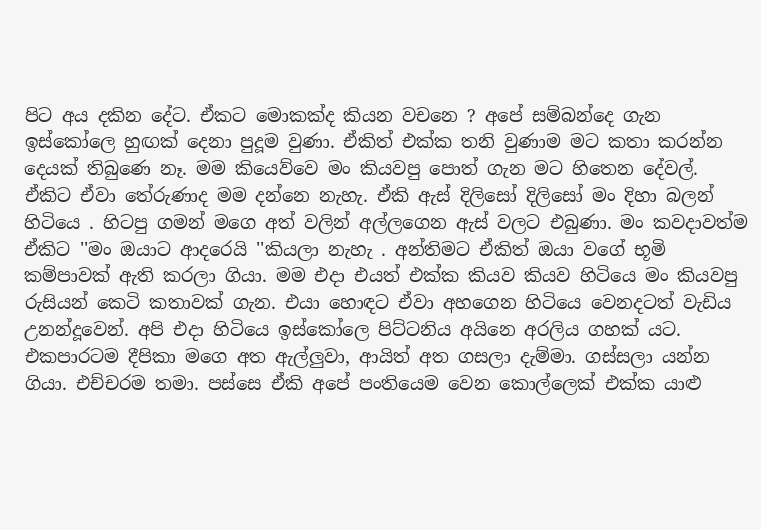පිට අය දකින දේට. ඒකට මොකක්ද කියන වචනෙ ? අපේ සම්බන්දෙ ගැන ඉස්කෝලෙ හුඟක් දෙනා පුදූම වුණා. ඒකිත් එක්ක තනි වුණාම මට කතා කරන්න දෙයක් තිබුණෙ නෑ. මම කියෙව්වෙ මං කියවපු පොත් ගැන මට හිතෙන දේවල්. ඒකිට ඒවා තේරුණාද මම දන්නෙ නැහැ. ඒකි ඇස් දිලිසෝ දිලිසෝ මං දිහා බලන් හිටියෙ . හිටපු ගමන් මගෙ අත් වලින් අල්ලගෙන ඇස් වලට එබුණා. මං කවදාවත්ම ඒකිට ''මං ඔයාට ආදරෙයි ''කියලා නැහැ . අන්තිමට ඒකිත් ඔයා වගේ භූමි කම්පාවක් ඇති කරලා ගියා. මම එදා එයත් එක්ක කියව කියව හිටියෙ මං කියවපු රුසියන් කෙටි කතාවක් ගැන. එයා හොඳට ඒවා අහගෙන හිටියෙ වෙනදටත් වැඩිය උනන්දූවෙන්. අපි එදා හිටියෙ ඉස්කෝලෙ පිට්ටනිය අයිනෙ අරලිය ගහක් යට. එකපාරටම දීපිකා මගෙ අත ඇල්ලුවා, ආයිත් අත ගසලා දැම්මා. ගස්සලා යන්න ගියා. එච්චරම තමා. පස්සෙ ඒකි අපේ පංතියෙම වෙන කොල්ලෙක් එක්ක යාළු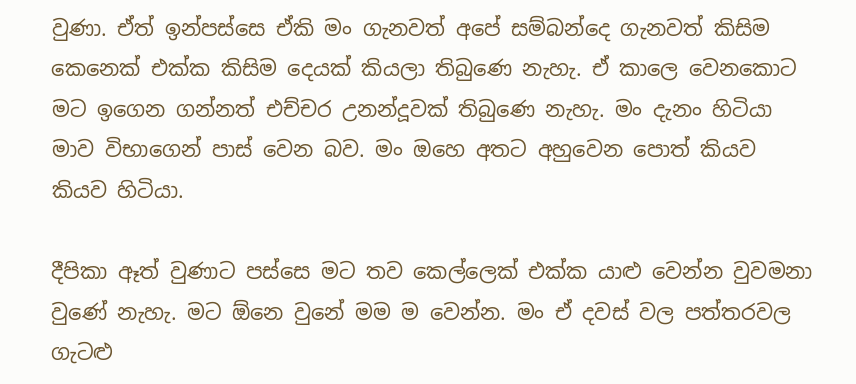වුණා. ඒත් ඉන්පස්සෙ ඒකි මං ගැනවත් අපේ සම්බන්දෙ ගැනවත් කිසිම කෙනෙක් එක්ක කිසිම දෙයක් කියලා තිබුණෙ නැහැ. ඒ කාලෙ වෙනකොට මට ඉගෙන ගන්නත් එච්චර උනන්දූවක් තිබුණෙ නැහැ. මං දැනං හිටියා මාව විභාගෙන් පාස් වෙන බව. මං ඔහෙ අතට අහුවෙන පොත් කියව කියව හිටියා.

දීපිකා ඈත් වුණාට පස්සෙ මට තව කෙල්ලෙක් එක්ක යාළු වෙන්න වුවමනා වුණේ නැහැ. මට ඕනෙ වුනේ මම ම වෙන්න. මං ඒ දවස් වල පත්තරවල ගැටළු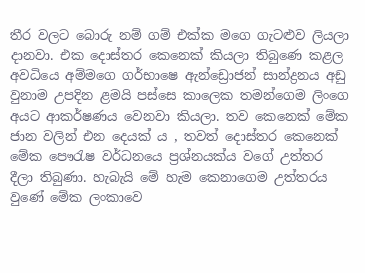තීර වලට බොරු නම් ගම් එක්ක මගෙ ගැටළුව ලියලා දානවා. එක දොස්තර කෙනෙක් කියලා තිබුණෙ කළල අවධියෙ අම්මගෙ ගර්භාෂෙ ඇන්ඩ්‍රොජන් සාන්ද්‍රනය අඩු වුනාම උපදින ළමයි පස්සෙ කාලෙක තමන්ගෙම ලිංගෙ අයට ආකර්ෂණය වෙනවා කියලා. තව කෙනෙක් මේක ජාන වලින් එන දෙයක් ය , තවත් දොස්තර කෙනෙක් මේක පෞරැෂ වර්ධනයෙ ප්‍රශ්නයක්ය වගේ උත්තර දීලා තිබුණා. හැබැයි මේ හැම කෙනාගෙම උත්තරය වුණේ මේක ලංකාවෙ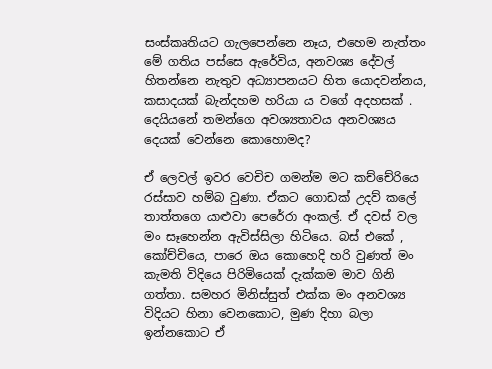සංස්කෘතියට ගැලපෙන්නෙ නෑය, එහෙම නැත්තං මේ ගතිය පස්සෙ ඇරේවිය, අනවශ්‍ය දේවල් හිතන්නෙ නැතුව අධ්‍යාපනයට හිත යොදවන්නය, කසාදයක් බැන්දහම හරියා ය වගේ අදහසක් . දෙයියනේ තමන්ගෙ අවශ්‍යතාවය අනවශ්‍යය දෙයක් වෙන්නෙ කොහොමද?

ඒ ලෙවල් ඉවර වෙචිච ගමන්ම මට කච්චේරියෙ රස්සාව හම්බ වුණා. ඒකට ගොඩක් උදව් කලේ තාත්තගෙ යාළුවා පෙරේරා අංකල්. ඒ දවස් වල මං සෑහෙන්න ඇවිස්සිලා හිටියෙ. බස් එකේ , කෝච්චියෙ, පාරෙ ඔය කොහෙදි හරි වුණත් මං කැමති විදියෙ පිරිමියෙක් දැක්කම මාව ගිනි ගත්තා. සමහර මිනිස්සුත් එක්ක මං අනවශ්‍ය විදියට හිනා වෙනකොට, මුණ දිහා බලා ඉන්නකොට ඒ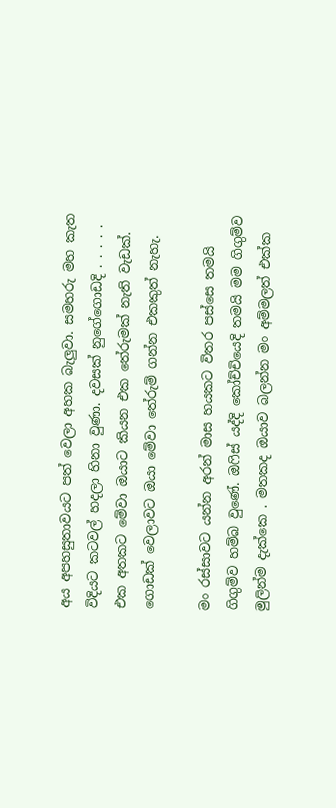අය අපහසුතාවයට පත් වෙලා අහක බැලුවා. සමහරු මහ කැත විදියට කටවල් හදලා හිනා වුණා. දවසක් නුගේගොඩදි . . . . . එක අතකට මේවා ඔයාට කියන එක තේරුමක් නැති වැඩක්. ගොඩක් වෙලාවට ඔයා මේවා තේරුම් ගන්න එකකුත් නැහැ.

මං රස්සාවට යන්න අරන් මාස හයකට විතර පස්සෙ තමයි ගිගුම්ව හම්බ වුණේ. ඔෆිස් යද්දි කෝච්චියෙදි තමයි මම ගිගුම්ව මුලින්ම දැක්කෙ . මතකද ඔයාව බලන්න මං අම්මලත් එක්ක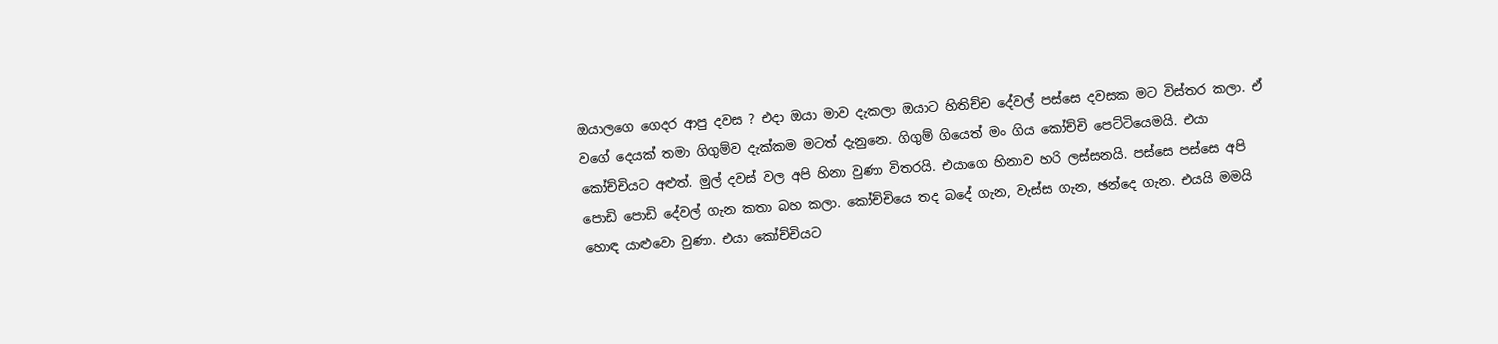ඔයාලගෙ ගෙදර ආපු දවස ? එදා ඔයා මාව දැකලා ඔයාට හිතිච්ච දේවල් පස්සෙ දවසක මට විස්තර කලා. ඒ වගේ දෙයක් තමා ගිගුම්ව දැක්කම මටත් දැනුනෙ. ගිගුම් ගියෙත් මං ගිය කෝච්චි පෙට්ටියෙමයි. එයා කෝච්චියට අළුත්. මුල් දවස් වල අපි හිනා වුණා විතරයි. එයාගෙ හිනාව හරි ලස්සනයි. පස්සෙ පස්සෙ අපි පොඩි පොඩි දේවල් ගැන කතා බහ කලා. කෝච්චියෙ තද බදේ ගැන, වැස්ස ගැන, ඡන්දෙ ගැන. එයයි මමයි හොඳ යාළුවො වුණා. එයා කෝච්චියට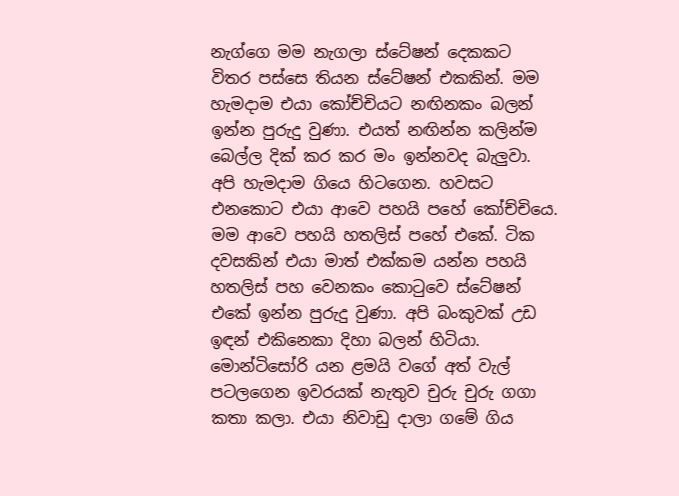නැග්ගෙ මම නැගලා ස්ටේෂන් දෙකකට විතර පස්සෙ තියන ස්ටේෂන් එකකින්. මම හැමදාම එයා කෝච්චියට නඟිනකං බලන් ඉන්න පුරුදු වුණා. එයත් නඟින්න කලින්ම බෙල්ල දික් කර කර මං ඉන්නවද බැලුවා. අපි හැමදාම ගියෙ හිටගෙන. හවසට එනකොට එයා ආවෙ පහයි පහේ කෝච්චියෙ. මම ආවෙ පහයි හතලිස් පහේ එකේ. ටික දවසකින් එයා මාත් එක්කම යන්න පහයි හතලිස් පහ වෙනකං කොටුවෙ ස්ටේෂන් එකේ ඉන්න පුරුදු වුණා. අපි බංකුවක් උඩ ඉඳන් එකිනෙකා දිහා බලන් හිටියා. මොන්ටිසෝරි යන ළමයි වගේ අත් වැල් පටලගෙන ඉවරයක් නැතුව චුරු චුරු ගගා කතා කලා. එයා නිවාඩු දාලා ගමේ ගිය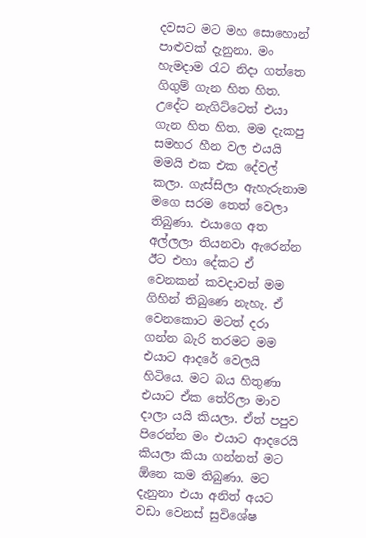දවසට මට මහ සොහොන් පාළුවක් දැනුනා. මං හැමදාම රැට නිදා ගත්තෙ ගිගුම් ගැන හිත හිත. උදේට නැගිට්ටෙත් එයා ගැන හිත හිත. මම දැකපු සමහර හීන වල එයයි මමයි එක එක දේවල් කලා. ගැස්සිලා ඇහැරුනාම මගෙ සරම තෙත් වෙලා තිබුණා. එයාගෙ අත අල්ලලා තියනවා ඇරෙන්න ඊට එහා දේකට ඒ වෙනකන් කවදාවත් මම ගිහින් තිබුණෙ නැහැ. ඒ වෙනකොට මටත් දරා ගන්න බැරි තරමට මම එයාට ආදරේ වෙලයි හිටියෙ. මට බය හිතුණා එයාට ඒක තේරිලා මාව දාලා යයි කියලා. ඒත් පපුව පිරෙන්න මං එයාට ආදරෙයි කියලා කියා ගන්නත් මට ඕනෙ කම තිබුණා. මට දැනුනා එයා අනිත් අයට වඩා වෙනස් සුවිශේෂ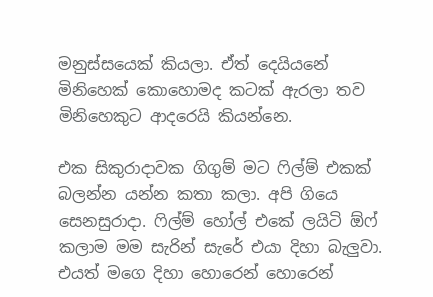මනුස්සයෙක් කියලා. ඒත් දෙයියනේ මිනිහෙක් කොහොමද කටක් ඇරලා තව මිනිහෙකුට ආදරෙයි කියන්නෙ.

එක සිකුරාදාවක ගිගුම් මට ෆිල්ම් එකක් බලන්න යන්න කතා කලා. අපි ගියෙ සෙනසුරාදා. ෆිල්ම් හෝල් එකේ ලයිටි ඕෆ් කලාම මම සැරින් සැරේ එයා දිහා බැලුවා. එයත් මගෙ දිහා හොරෙන් හොරෙන්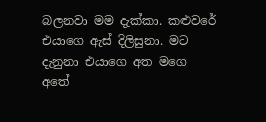බලනවා මම දැක්කා. කළුවරේ එයාගෙ ඇස් දිලිසුනා. මට දැනුනා එයාගෙ අත මගෙ අතේ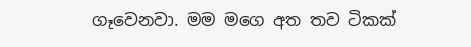ගෑවෙනවා. මම මගෙ අත තව ටිකක්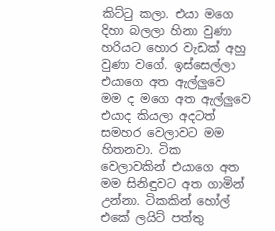කිට්ටු කලා. එයා මගෙ දිහා බලලා හිනා වුණා හරියට හොර වැඩක් අහු වුණා වගේ. ඉස්සෙල්ලා එයාගෙ අත ඇල්ලුවෙ මම ද මගෙ අත ඇල්ලුවෙ එයාද කියලා අදටත් සමහර වෙලාවට මම හිතනවා. ටික වෙලාවකින් එයාගෙ අත මම සිනිඳුවට අත ගාමින් උන්නා. ටිකකින් හෝල් එකේ ලයිට් පත්තු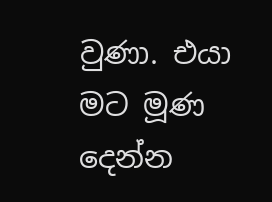වුණා. එයා මට මූණ දෙන්න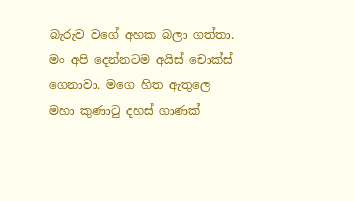බැරුව වගේ අහක බලා ගත්තා. මං අපි දෙන්නටම අයිස් චොක්ස් ගෙනාවා. මගෙ හිත ඇතුලෙ මහා කුණාටු දහස් ගාණක්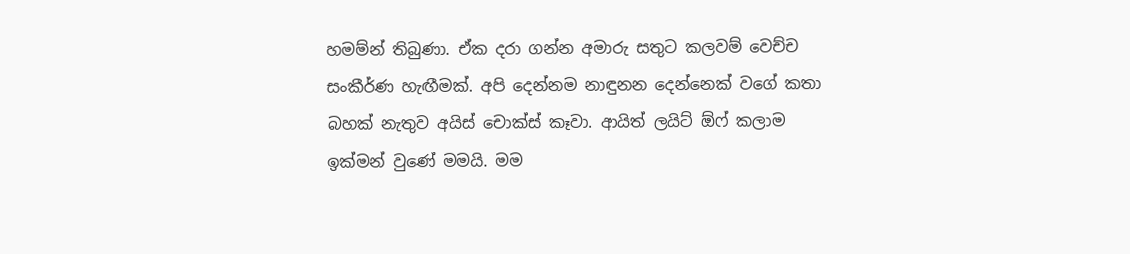හමම්න් තිබුණා. ඒක දරා ගන්න අමාරු සතුට කලවම් වෙච්ච සංකීර්ණ හැඟීමක්. අපි දෙන්නම නාඳුනන දෙන්නෙක් වගේ කතා බහක් නැතුව අයිස් චොක්ස් කෑවා. ආයිත් ලයිට් ඕෆ් කලාම ඉක්මන් වුණේ මමයි. මම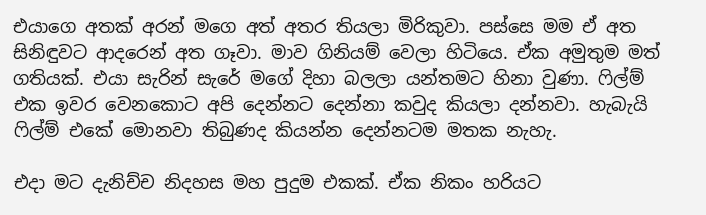එයාගෙ අතක් අරන් මගෙ අත් අතර තියලා මිරිකුවා. පස්සෙ මම ඒ අත සිනිඳුවට ආදරෙන් අත ගෑවා. මාව ගිනියම් වෙලා හිටියෙ. ඒක අමුතුම මත් ගතියක්. එයා සැරින් සැරේ මගේ දිහා බලලා යන්තමට හිනා වුණා. ෆිල්ම් එක ඉවර වෙනකොට අපි දෙන්නට දෙන්නා කවුද කියලා දන්නවා. හැබැයි ෆිල්ම් එකේ මොනවා තිබුණද කියන්න දෙන්නටම මතක නැහැ.

එදා මට දැනිච්ච නිදහස මහ පුදුම එකක්. ඒක නිකං හරියට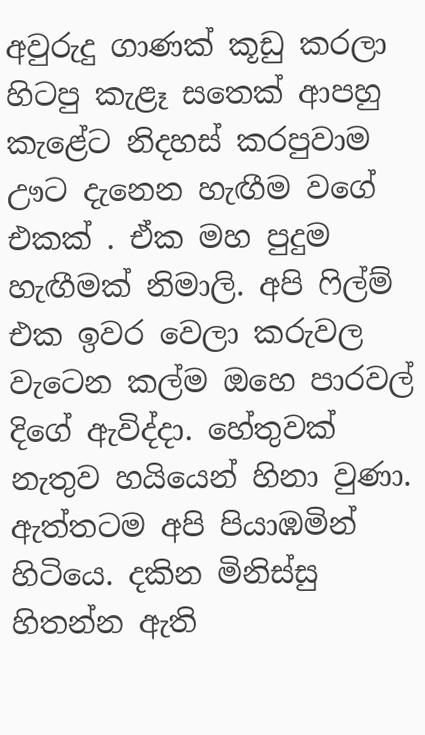අවුරුදු ගාණක් කූඩු කරලා හිටපු කැළෑ සතෙක් ආපහු කැළේට නිදහස් කරපුවාම ඌට දැනෙන හැඟීම වගේ එකක් . ඒක මහ පුදුම හැඟීමක් නිමාලි. අපි ෆිල්ම් එක ඉවර වෙලා කරුවල වැටෙන කල්ම ඔහෙ පාරවල් දිගේ ඇවිද්දා. හේතුවක් නැතුව හයියෙන් හිනා වුණා. ඇත්තටම අපි පියාඹමින් හිටියෙ. දකින මිනිස්සු හිතන්න ඇති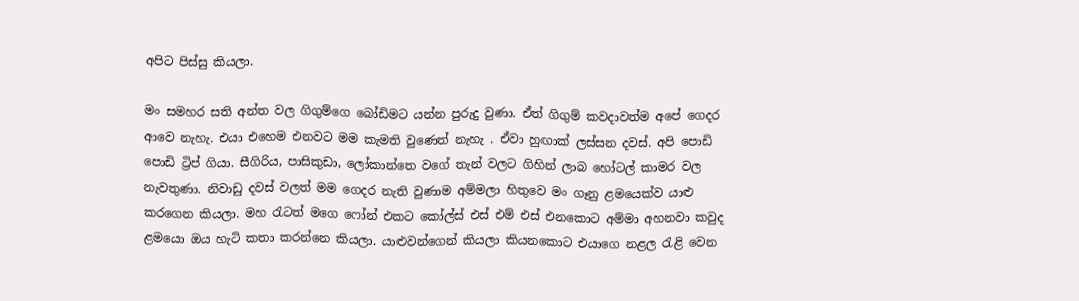අපිට පිස්සු කියලා.

මං සමහර සති අන්ත වල ගිගුම්ගෙ බෝඩිමට යන්න පුරුදු වුණා. ඒත් ගිගුම් කවදාවත්ම අපේ ගෙදර ආවෙ නැහැ. එයා එහෙම එනවට මම කැමති වුණෙත් නැහැ . ඒවා හුඟාක් ලස්සන දවස්. අපි පොඩි පොඩි ට්‍රිප් ගියා. සීගිරිය, පාසිකුඩා, ලෝකාන්තෙ වගේ තැන් වලට ගිහින් ලාබ හෝටල් කාමර වල නැවතුණා. නිවාඩු දවස් වලත් මම ගෙදර නැති වුණාම අම්මලා හිතුවෙ මං ගෑනු ළමයෙක්ව යාළු කරගෙන කියලා. මහ රැටත් මගෙ ෆෝන් එකට කෝල්ස් එස් එම් එස් එනකොට අම්මා අහනවා කවුද ළමයො ඔය හැටි කතා කරන්නෙ කියලා. යාළුවන්ගෙන් කියලා කියනකොට එයාගෙ නළල රැළි වෙන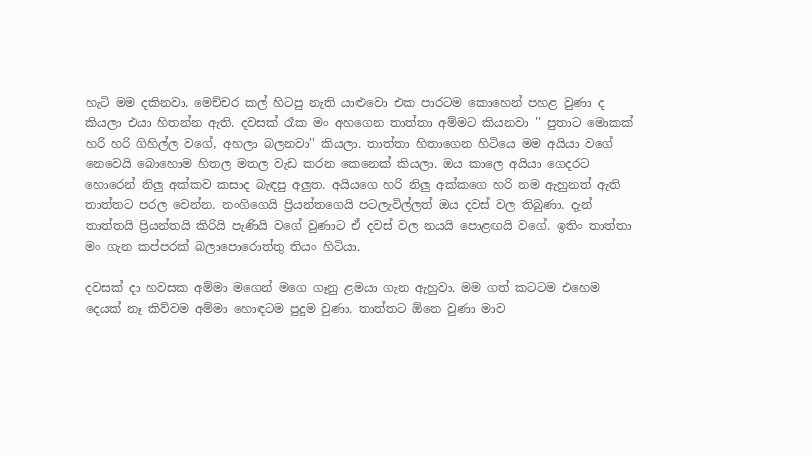හැටි මම දකිනවා. මෙච්චර කල් හිටපු නැති යාළුවො එක පාරටම කොහෙන් පහළ වුණා ද කියලා එයා හිතන්න ඇති. දවසක් රෑක මං අහගෙන තාත්තා අම්මට කියනවා '' පුතාට මොකක් හරි හරි ගිහිල්ල වගේ, අහලා බලනවා'' කියලා. තාත්තා හිතාගෙන හිටියෙ මම අයියා වගේ නෙවෙයි බොහොම හිතල මතල වැඩ කරන කෙනෙක් කියලා. ඔය කාලෙ අයියා ගෙදරට හොරෙන් නිලු අක්කව කසාද බැඳපු අලුත. අයියගෙ හරි නිලු අක්කගෙ හරි නම ඇහුනත් ඇති තාත්තට පරල වෙන්න. නංගිගෙයි ප්‍රියන්තගෙයි පටලැවිල්ලත් ඔය දවස් වල තිබුණා. දැන් තාත්තයි ප්‍රියන්තයි කිරියි පැණියි වගේ වුණාට ඒ දවස් වල නයයි පොළඟයි වගේ. ඉතිං තාත්තා මං ගැන කප්පරක් බලාපොරොත්තු තියං හිටියා.

දවසක් දා හවසක අම්මා මගෙන් මගෙ ගෑනු ළමයා ගැන ඇහුවා. මම ගත් කටටම එහෙම දෙයක් නෑ කිව්වම අම්මා හොඳටම පුදුම වුණා. තාත්තට ඕනෙ වුණා මාව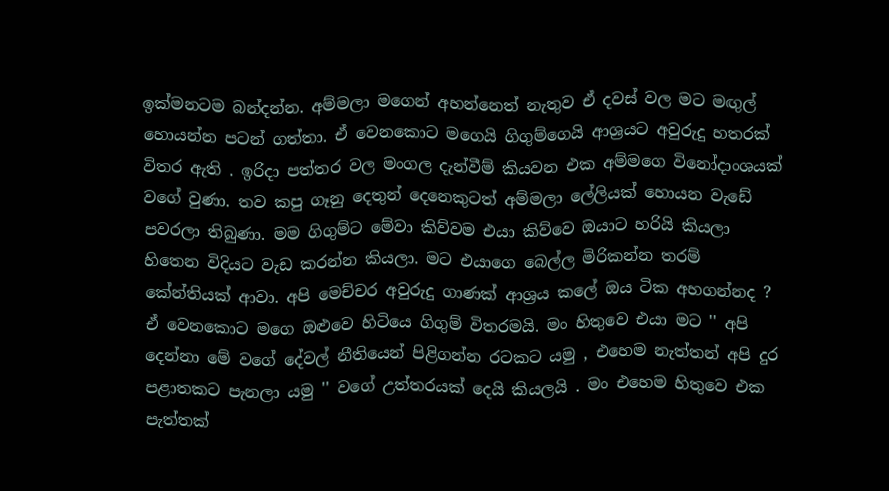ඉක්මනටම බන්දන්න. අම්මලා මගෙන් අහන්නෙත් නැතුව ඒ දවස් වල මට මඟුල් හොයන්න පටන් ගත්තා. ඒ වෙනකොට මගෙයි ගිගුම්ගෙයි ආශ්‍රයට අවුරුදු හතරක් විතර ඇති . ඉරිදා පත්තර වල මංගල දැන්වීම් කියවන එක අම්මගෙ විනෝදාංශයක් වගේ වුණා. තව කපු ගෑනු දෙතුන් දෙනෙකුටත් අම්මලා ලේලියක් හොයන වැඩේ පවරලා තිබුණා. මම ගිගුම්ට මේවා කිව්වම එයා කිව්වෙ ඔයාට හරියි කියලා හිතෙන විදියට වැඩ කරන්න කියලා. මට එයාගෙ බෙල්ල මිරිකන්න තරම් කේන්තියක් ආවා. අපි මෙච්චර අවුරුදු ගාණක් ආශ්‍රය කලේ ඔය ටික අහගන්නද ? ඒ වෙනකොට මගෙ ඔළුවෙ හිටියෙ ගිගුම් විතරමයි. මං හිතුවෙ එයා මට '' අපි දෙන්නා මේ වගේ දේවල් නීතියෙන් පිළිගන්න රටකට යමු , එහෙම නැත්තන් අපි දුර පළාතකට පැනලා යමු '' වගේ උත්තරයක් දෙයි කියලයි . මං එහෙම හිතුවෙ එක පැත්තක්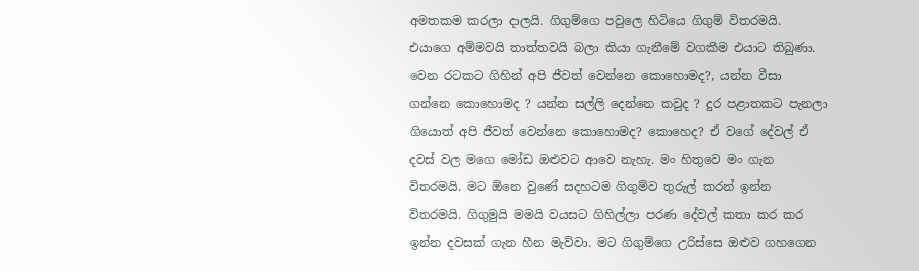අමතකම කරලා දාලයි. ගිගුම්ගෙ පවුලෙ හිටියෙ ගිගුම් විතරමයි. එයාගෙ අම්මවයි තාත්තවයි බලා කියා ගැනීමේ වගකීම එයාට තිබුණා. වෙන රටකට ගිහින් අපි ජීවත් වෙන්නෙ කොහොමද?, යන්න වීසා ගන්නෙ කොහොමද ? යන්න සල්ලි දෙන්නෙ කවුද ? දුර පළාතකට පැනලා ගියොත් අපි ජීවත් වෙන්නෙ කොහොමද? කොහෙද? ඒ වගේ දේවල් ඒ දවස් වල මගෙ මෝඩ ඔළුවට ආවෙ නැහැ. මං හිතුවෙ මං ගැන විතරමයි. මට ඕනෙ වුණේ සදහටම ගිගුම්ව තුරුල් කරන් ඉන්න විතරමයි. ගිගුමුයි මමයි වයසට ගිහිල්ලා පරණ දේවල් කතා කර කර ඉන්න දවසක් ගැන හීන මැව්වා. මට ගිගුම්ගෙ උරිස්සෙ ඔළුව ගහගෙන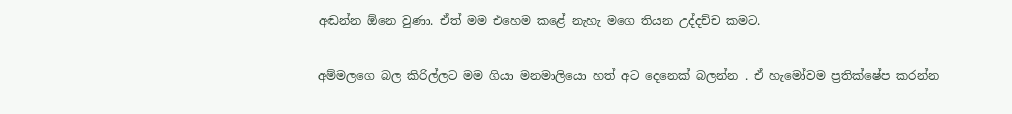අඬන්න ඕනෙ වුණා. ඒත් මම එහෙම කළේ නැහැ මගෙ තියන උද්දච්ච කමට.

අම්මලගෙ බල කිරිල්ලට මම ගියා මනමාලියො හත් අට දෙනෙක් බලන්න . ඒ හැමෝවම ප්‍රතික්ෂේප කරන්න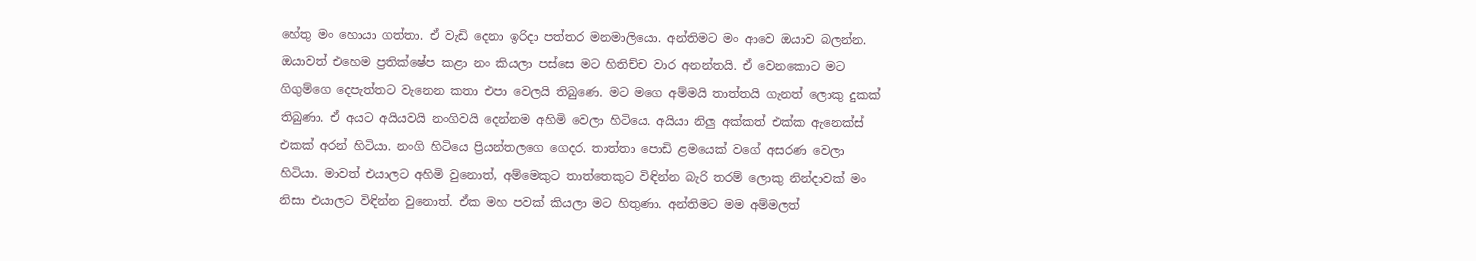හේතු මං හොයා ගත්තා. ඒ වැඩි දෙනා ඉරිදා පත්තර මනමාලියො. අන්තිමට මං ආවෙ ඔයාව බලන්න. ඔයාවත් එහෙම ප්‍රතික්ෂේප කළා නං කියලා පස්සෙ මට හිතිච්ච වාර අනන්තයි. ඒ වෙනකොට මට ගිගුම්ගෙ දෙපැත්තට වැනෙන කතා එපා වෙලයි තිබුණෙ. මට මගෙ අම්මයි තාත්තයි ගැනත් ලොකු දුකක් තිබුණා. ඒ අයට අයියවයි නංගිවයි දෙන්නම අහිමි වෙලා හිටියෙ. අයියා නිලු අක්කත් එක්ක ඇනෙක්ස් එකක් අරන් හිටියා. නංගි හිටියෙ ප්‍රියන්තලගෙ ගෙදර. තාත්තා පොඩි ළමයෙක් වගේ අසරණ වෙලා හිටියා. මාවත් එයාලට අහිමි වුනොත්, අම්මෙකුට තාත්තෙකුට විඳින්න බැරි තරම් ලොකු නින්දාවක් මං නිසා එයාලට විඳින්න වුනොත්. ඒක මහ පවක් කියලා මට හිතුණා. අන්තිමට මම අම්මලත්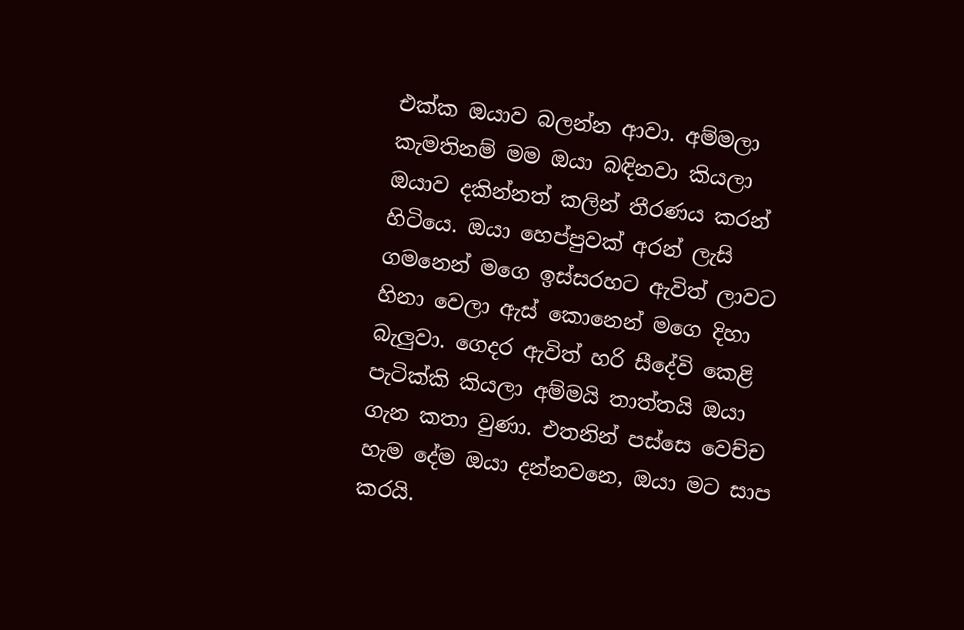එක්ක ඔයාව බලන්න ආවා. අම්මලා කැමතිනම් මම ඔයා බඳිනවා කියලා ඔයාව දකින්නත් කලින් තීරණය කරන් හිටියෙ. ඔයා හෙප්පුවක් අරන් ලැසි ගමනෙන් මගෙ ඉස්සරහට ඇවිත් ලාවට හිනා වෙලා ඇස් කොනෙන් මගෙ දිහා බැලුවා. ගෙදර ඇවිත් හරි සීදේවි කෙළි පැටික්කි කියලා අම්මයි තාත්තයි ඔයා ගැන කතා වුණා. එතනින් පස්සෙ වෙච්ච හැම දේම ඔයා දන්නවනෙ, ඔයා මට සාප කරයි.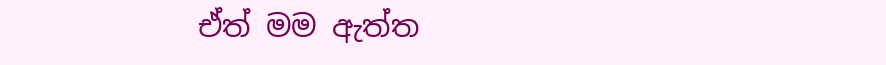ඒත් මම ඇත්ත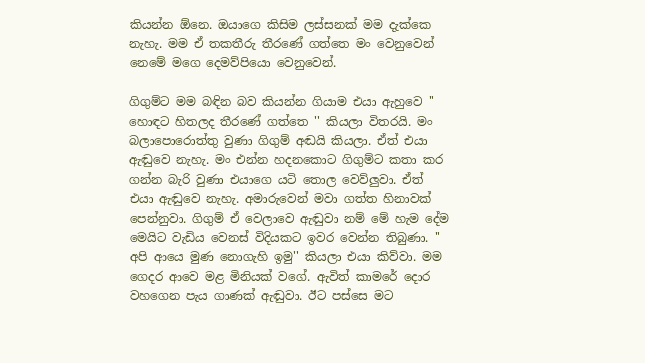කියන්න ඕනෙ. ඔයාගෙ කිසිම ලස්සනක් මම දැක්කෙ නැහැ. මම ඒ තකතීරු තීරණේ ගත්තෙ මං වෙනුවෙන් නෙමේ මගෙ දෙමව්පියො වෙනුවෙන්.

ගිගුම්ට මම බඳින බව කියන්න ගියාම එයා ඇහුවෙ '' හොඳට හිතලද තීරණේ ගත්තෙ '' කියලා විතරයි. මං බලාපොරොත්තු වුණා ගිගුම් අඬයි කියලා. ඒත් එයා ඇඬුවෙ නැහැ. මං එන්න හදනකොට ගිගුම්ට කතා කර ගන්න බැරි වුණා එයාගෙ යටි තොල වෙව්ලුවා. ඒත් එයා ඇඬුවෙ නැහැ. අමාරුවෙන් මවා ගත්ත හිනාවක් පෙන්නුවා. ගිගුම් ඒ වෙලාවෙ ඇඬුවා නම් මේ හැම දේම මෙයිට වැඩිය වෙනස් විදියකට ඉවර වෙන්න තිබුණා. '' අපි ආයෙ මුණ නොගැහි ඉමු'' කියලා එයා කිව්වා. මම ගෙදර ආවෙ මළ මිනියක් වගේ. ඇවිත් කාමරේ දොර වහගෙන පැය ගාණක් ඇඬුවා. ඊට පස්සෙ මට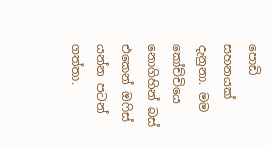පොඩි සහනයක් දැනුනා. මම කෝච්චියෙ නොගිහින් බස් එකෙන් ඔෆිස් යන්න පටන් ගත්තා.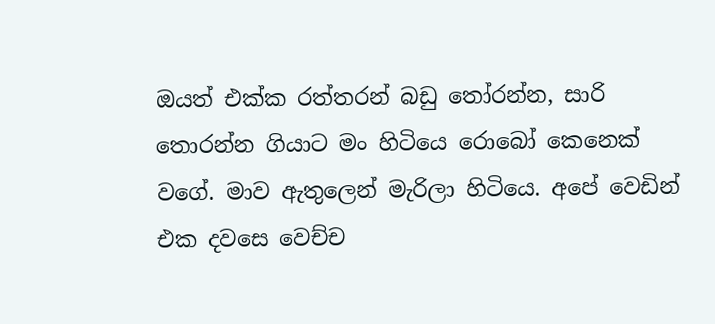ඔයත් එක්ක රත්තරන් බඩු තෝරන්න, සාරි තොරන්න ගියාට මං හිටියෙ රොබෝ කෙනෙක් වගේ. මාව ඇතුලෙන් මැරිලා හිටියෙ. අපේ වෙඩින් එක දවසෙ වෙච්ච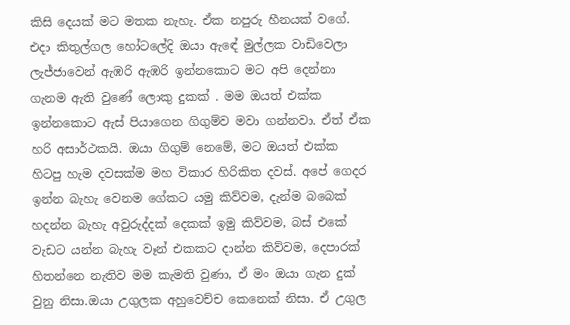කිසි දෙයක් මට මතක නැහැ. ඒක නපුරු හීනයක් වගේ. එදා කිතුල්ගල හෝටලේදි ඔයා ඇඳේ මුල්ලක වාඩිවෙලා ලැජ්ජාවෙන් ඇඹරි ඇඹරි ඉන්නකොට මට අපි දෙන්නා ගැනම ඇති වුණේ ලොකු දුකක් . මම ඔයත් එක්ක ඉන්නකොට ඇස් පියාගෙන ගිගුම්ව මවා ගන්නවා. ඒත් ඒක හරි අසාර්ථකයි. ඔයා ගිගුම් නෙමේ, මට ඔයත් එක්ක හිටපු හැම දවසක්ම මහ විකාර හිරිකිත දවස්. අපේ ගෙදර ඉන්න බැහැ වෙනම ගේකට යමු කිව්වම, දැන්ම බබෙක් හදන්න බැහැ අවුරුද්දක් දෙකක් ඉමු කිව්වම, බස් එකේ වැඩට යන්න බැහැ වෑන් එකකට දාන්න කිව්වම, දෙපාරක් හිතන්නෙ නැතිව මම කැමති වුණා, ඒ මං ඔයා ගැන දුක් වුනු නිසා.ඔයා උගුලක අහුවෙච්ච කෙනෙක් නිසා. ඒ උගුල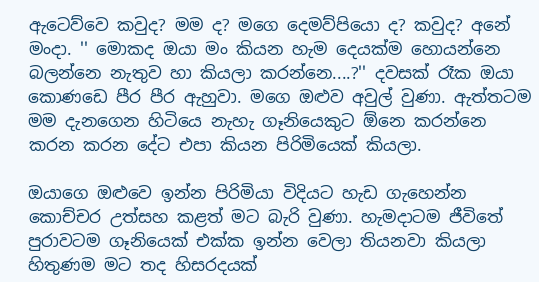ඇටෙව්වෙ කවුද? මම ද? මගෙ දෙමව්පියො ද? කවුද? අනේ මංදා. '' මොකද ඔයා මං කියන හැම දෙයක්ම හොයන්නෙ බලන්නෙ නැතුව හා කියලා කරන්නෙ....?'' දවසක් රෑක ඔයා කොණඩෙ පීර පීර ඇහුවා. මගෙ ඔළුව අවුල් වුණා. ඇත්තටම මම දැනගෙන හිටියෙ නැහැ ගෑනියෙකුට ඕනෙ කරන්නෙ කරන කරන දේට එපා කියන පිරිමියෙක් කියලා.

ඔයාගෙ ඔළුවෙ ඉන්න පිරිමියා විදියට හැඩ ගැහෙන්න කොච්චර උත්සහ කළත් මට බැරි වුණා. හැමදාටම ජීවිතේ පුරාවටම ගෑනියෙක් එක්ක ඉන්න වෙලා තියනවා කියලා හිතුණම මට තද හිසරදයක්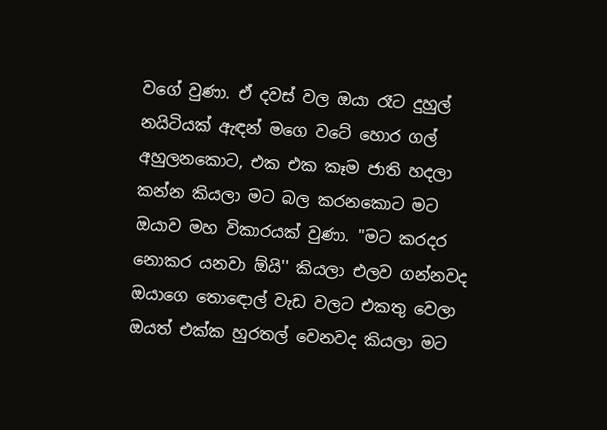වගේ වුණා. ඒ දවස් වල ඔයා රෑට දුහුල් නයිටියක් ඇඳන් මගෙ වටේ හොර ගල් අහුලනකොට, එක එක කෑම ජාති හදලා කන්න කියලා මට බල කරනකොට මට ඔයාව මහ විකාරයක් වුණා. ''මට කරදර නොකර යනවා ඕයි'' කියලා එලව ගන්නවද ඔයාගෙ තොඳොල් වැඩ වලට එකතු වෙලා ඔයත් එක්ක හුරතල් වෙනවද කියලා මට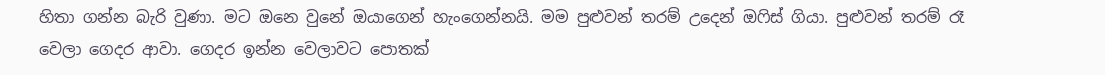හිතා ගන්න බැරි වුණා. මට ඔනෙ වුනේ ඔයාගෙන් හැංගෙන්නයි. මම පුළුවන් තරම් උදෙන් ඔෆිස් ගියා. පුළුවන් තරම් රෑ වෙලා ගෙදර ආවා. ගෙදර ඉන්න වෙලාවට පොතක්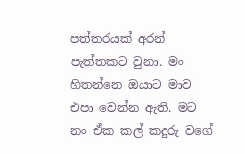පත්තරයක් අරන් පැත්තකට වුනා. මං හිතන්නෙ ඔයාට මාව එපා වෙන්න ඇති. මට නං ඒක කල් කදුරු වගේ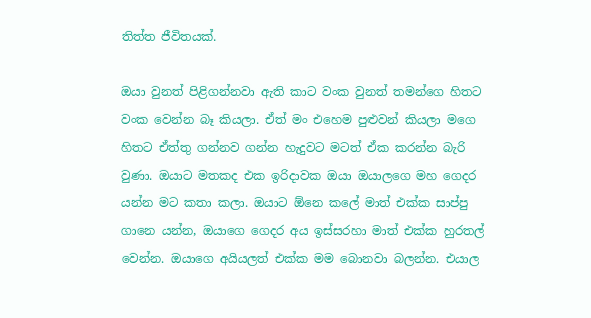තිත්ත ජීවිතයක්.

ඔයා වුනත් පිළිගන්නවා ඇති කාට වංක වුනත් තමන්ගෙ හිතට වංක වෙන්න බෑ කියලා. ඒත් මං එහෙම පුළුවන් කියලා මගෙ හිතට ඒත්තු ගන්නව ගන්න හැදුවට මටත් ඒක කරන්න බැරි වුණා. ඔයාට මතකද එක ඉරිදාවක ඔයා ඔයාලගෙ මහ ගෙදර යන්න මට කතා කලා. ඔයාට ඕනෙ කලේ මාත් එක්ක සාප්පු ගානෙ යන්න, ඔයාගෙ ගෙදර අය ඉස්සරහා මාත් එක්ක හුරතල් වෙන්න. ඔයාගෙ අයියලත් එක්ක මම බොනවා බලන්න. එයාල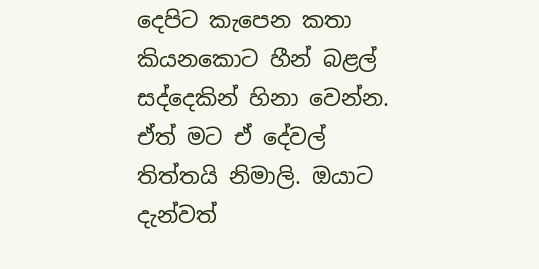දෙපිට කැපෙන කතා කියනකොට හීන් බළල් සද්දෙකින් හිනා වෙන්න. ඒත් මට ඒ දේවල් තිත්තයි නිමාලි. ඔයාට දැන්වත්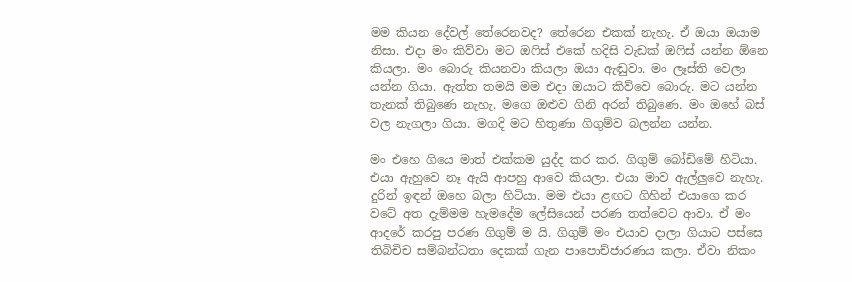මම කියන දේවල් තේරෙනවද? තේරෙන එකක් නැහැ. ඒ ඔයා ඔයාම නිසා. එදා මං කිව්වා මට ඔෆිස් එකේ හදිසි වැඩක් ඔෆිස් යන්න ඕනෙ කියලා. මං බොරු කියනවා කියලා ඔයා ඇඬුවා. මං ලෑස්ති වෙලා යන්න ගියා. ඇත්ත තමයි මම එදා ඔයාට කිව්වෙ බොරු. මට යන්න තැනක් තිබුණෙ නැහැ. මගෙ ඔළුව ගිනි අරන් තිබුණෙ. මං ඔහේ බස් වල නැගලා ගියා. මගදි මට හිතුණා ගිගුම්ව බලන්න යන්න.

මං එහෙ ගියෙ මාත් එක්කම යුද්ද කර කර. ගිගුම් බෝඩිමේ හිටියා. එයා ඇහුවෙ නෑ ඇයි ආපහු ආවෙ කියලා. එයා මාව ඇල්ලුවෙ නැහැ. දුරින් ඉඳන් ඔහෙ බලා හිටියා. මම එයා ළඟට ගිහින් එයාගෙ කර වටේ අත දැම්මම හැමදේම ලේසියෙන් පරණ තත්වෙට ආවා. එ‍් මං ආදරේ කරපු පරණ ගිගුම් ම යි. ගිගුම් මං එයාව දාලා ගියාට පස්සෙ තිබිචිච සම්බන්ධතා දෙකක් ගැන පාපොච්ජාරණය කලා. ඒවා නිකං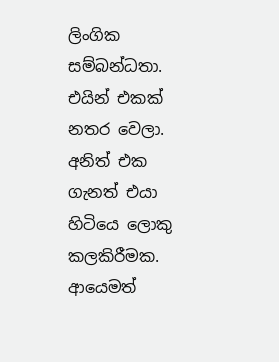ලිංගික සම්බන්ධතා. එයින් එකක් නතර වෙලා. අනිත් එක ගැනත් එයා හිටියෙ ලොකු කලකිරීමක. ආයෙමත්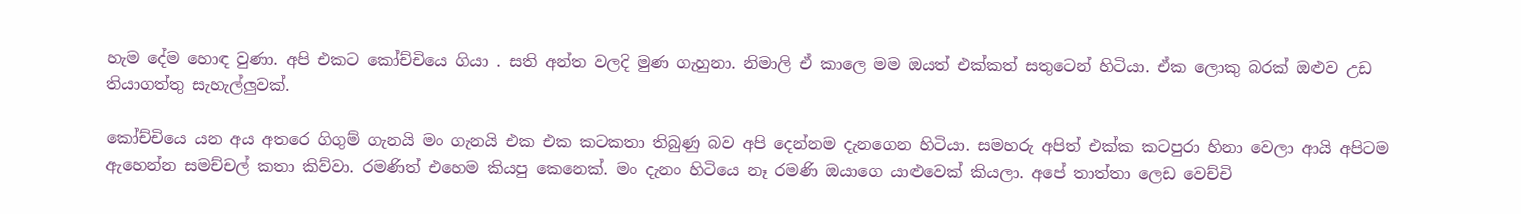හැම දේම හොඳ වුණා. අපි එකට කෝච්චියෙ ගියා . සති අන්ත වලදි මුණ ගැහුනා. නිමාලි ඒ කාලෙ මම ඔයත් එක්කත් සතුටෙන් හිටියා. ඒක ලොකු බරක් ඔළුව උඩ තියාගත්තු සැහැල්ලුවක්.

කෝච්චියෙ යන අය අතරෙ ගිගුම් ගැනයි මං ගැනයි එක එක කටකතා තිබුණු බව අපි දෙන්නම දැනගෙන හිටියා. සමහරු අපිත් එක්ක කටපුරා හිනා වෙලා ආයි අපිටම ඇහෙන්න සමච්චල් කතා කිව්වා. රමණිත් එහෙම කියපු කෙනෙක්. මං දැනං හිටියෙ නෑ රමණි ඔයාගෙ යාළුවෙක් කියලා. අපේ තාත්තා ලෙඩ වෙච්චි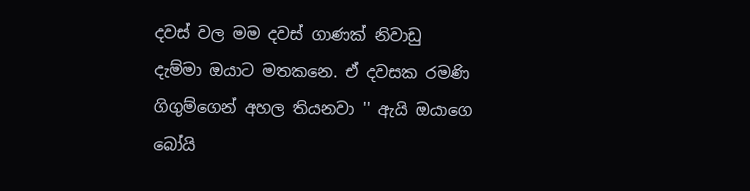දවස් වල මම දවස් ගාණක් නිවාඩු දැම්මා ඔයාට මතකනෙ. ඒ දවසක රමණි ගිගුම්ගෙන් අහල තියනවා '' ඇයි ඔයාගෙ බෝයි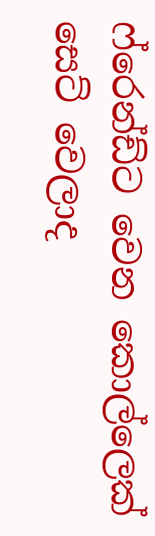ෆ්රෙන්ඩ්ට වෙන කොල්ලෙක් සෙට් වෙලාද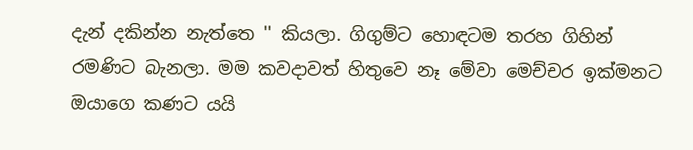දැන් දකින්න නැත්තෙ '' කියලා. ගිගුම්ට හොඳටම තරහ ගිහින් රමණිට බැනලා. මම කවදාවත් හිතුවෙ නෑ මේවා මෙච්චර ඉක්මනට ඔයාගෙ කණට යයි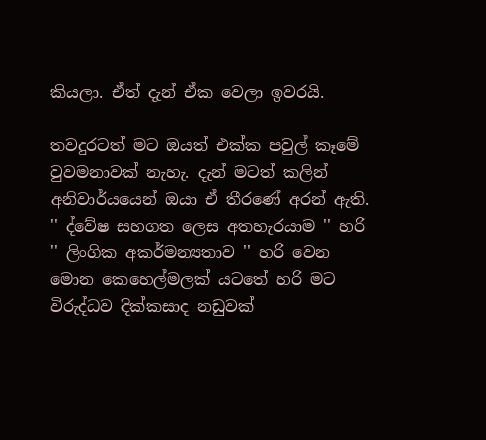කියලා. ඒත් දැන් ඒක වෙලා ඉවරයි.

තවදුරටත් මට ඔයත් එක්ක පවුල් කෑමේ වුවමනාවක් නැහැ. දැන් මටත් කලින් අනිවාර්යයෙන් ඔයා ඒ තීරණේ අරන් ඇති. '' ද්වේෂ සහගත ලෙස අතහැරයාම '' හරි '' ලිංගික අකර්මන්‍යතාව '' හරි වෙන මොන කෙහෙල්මලක් යටතේ හරි මට විරුද්ධව දික්කසාද නඩුවක්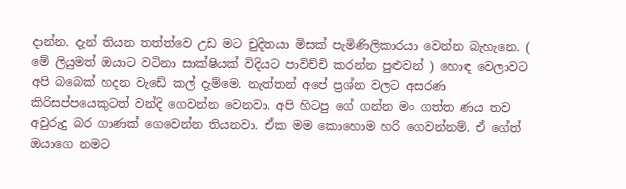දාන්න. දැන් තියන තත්ත්වෙ උඩ මට චුදිතයා මිසක් පැමිණිලිකාරයා වෙන්න බැහැනෙ. ( මේ ලියුමත් ඔයාට වටිනා සාක්ෂියක් විදියට පාවිච්චි කරන්න පුළුවන් ) හොඳ වෙලාවට අපි බබෙක් හදන වැඩේ කල් දැම්මෙ. නැත්තන් අපේ ප්‍රශ්න වලට අසරණ කිරිසප්පයෙකුටත් වන්දි ගෙවන්න වෙනවා. අපි හිටපු ගේ ගන්න මං ගත්ත ණය තව අවුරුදු බර ගාණක් ගෙවෙන්න තියනවා. ඒක මම කොහොම හරි ගෙවන්නම්. ඒ ගේත් ඔයාගෙ නමට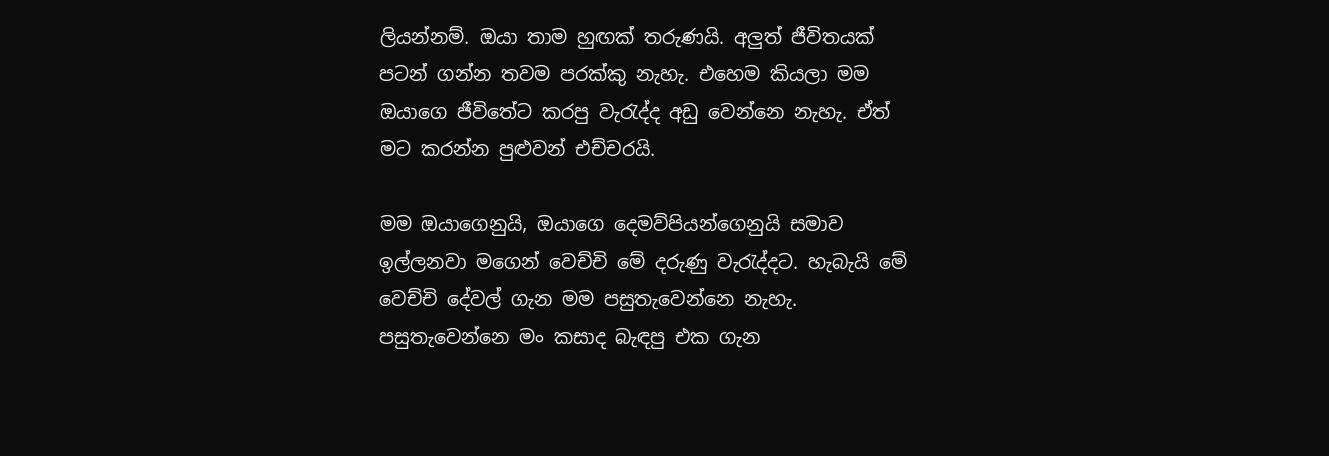ලියන්නම්. ඔයා තාම හුඟක් තරුණයි. අලුත් ජීවිතයක් පටන් ගන්න තවම පරක්කු නැහැ. එහෙම කියලා මම ඔයාගෙ ජීවිතේට කරපු වැරැද්ද අඩු වෙන්නෙ නැහැ. ඒත් මට කරන්න පුළුවන් එච්චරයි.

මම ඔයාගෙනුයි, ඔයාගෙ දෙමව්පියන්ගෙනුයි සමාව ඉල්ලනවා මගෙන් වෙච්චි මේ දරුණු වැරැද්දට. හැබැයි මේ වෙච්චි දේවල් ගැන මම පසුතැවෙන්නෙ නැහැ. පසුතැවෙන්නෙ මං කසාද බැඳපු එක ගැන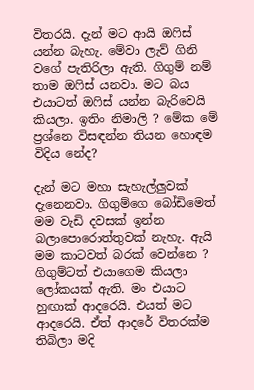විතරයි. දැන් මට ආයි ඔෆිස් යන්න බැහැ. මේවා ලැව් ගිනි වගේ පැතිරිලා ඇති. ගිගුම් නම් තාම ඔෆිස් යනවා. මට බය එයාටත් ඔෆිස් යන්න බැරිවෙයි කියලා. ඉතිං නිමාලි ? මේක මේ ප්‍රශ්නෙ විසඳන්න තියන හොඳම විදිය නේද?

දැන් මට මහා සැහැල්ලුවක් දැනෙනවා. ගිගුම්ගෙ බෝඩිමෙත් මම වැඩි දවසක් ඉන්න බලාපොරොත්තුවක් නැහැ. ඇයි මම කාටවත් බරක් වෙන්නෙ ? ගිගුම්ටත් එයාගෙම කියලා ලෝකයක් ඇති. මං එයාට හුඟාක් ආදරෙයි. එයත් මට ආදරෙයි. ඒත් ආදරේ විතරක්ම තිබිලා මදි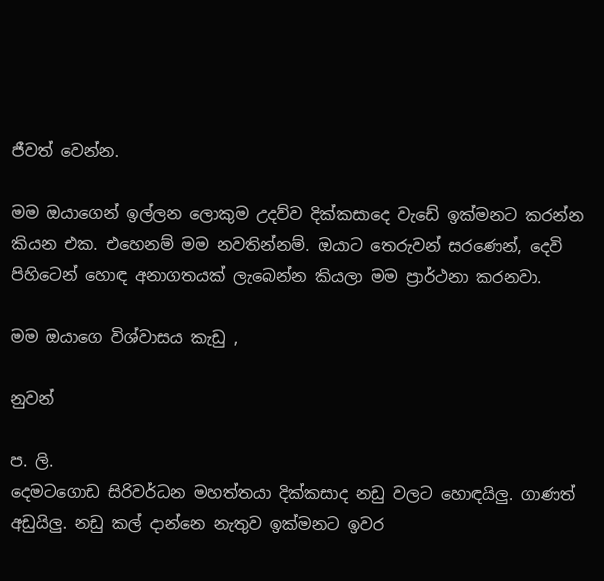ජීවත් වෙන්න.

මම ඔයාගෙන් ඉල්ලන ලොකුම උදව්ව දික්කසාදෙ වැඩේ ඉක්මනට කරන්න කියන එක. එහෙනම් මම නවතින්නම්. ඔයාට තෙරුවන් සරණෙන්, දෙවි පිහිටෙන් හොඳ අනාගතයක් ලැබෙන්න කියලා මම ප්‍රාර්ථනා කරනවා.

මම ඔයාගෙ විශ්වාසය කැඩු ,

නුවන්

ප. ලි.
දෙමටගොඩ සිරිවර්ධන මහත්තයා දික්කසාද නඩු වලට හොඳයිලු. ගාණත් අඩුයිලු. නඩු කල් දාන්නෙ නැතුව ඉක්මනට ඉවර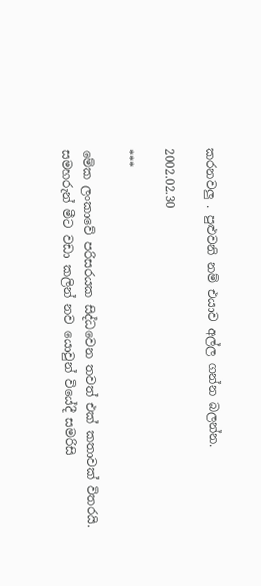කරනවලු . පුළුවනි නම් එයාව අල්ල ගන්න බලන්න.

2002.02.30

***

මේක ලංකාවේ පරිසරයක සිද්ධවෙන තවත් එක් කතාවක් විතරයි. සමහරුන් මීට වඩා කලින් නව යොවුන් වියේදී සමරිසි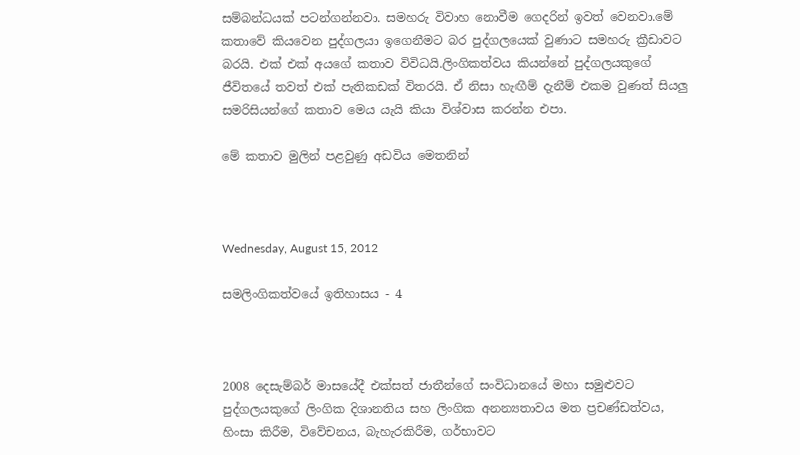සම්බන්ධයක් පටන්ගන්නවා. සමහරු විවාහ නොවීම ගෙදරින් ඉවත් වෙනවා.මේ කතාවේ කියවෙන පුද්ගලයා ඉගෙනීමට බර පුද්ගලයෙක් වුණාට සමහරු ක්‍රීඩාවට බරයි. එක් එක් අයගේ කතාව විවිධයි.ලිංගිකත්වය කියන්නේ පුද්ගලයකුගේ ජීවිතයේ තවත් එක් පැතිකඩක් විතරයි. ඒ නිසා හැඟීම් දැනීම් එකම වුණත් සියලු සමරිසියන්ගේ කතාව මෙය යැයි කියා විශ්වාස කරන්න එපා.

මේ කතාව මුලින් පළවුණු අඩවිය මෙතනින්



Wednesday, August 15, 2012

සමලිංගිකත්වයේ ඉතිහාසය - 4



2008 දෙසැම්බර් මාසයේදී එක්සත් ජාතීන්ගේ සංවිධානයේ මහා සමුළුවට පුද්ගලයකුගේ ලිංගික දිශානතිය සහ ලිංගික අනන්‍යතාවය මත ප්‍රචණ්ඩත්වය, හිංසා කිරීම, විවේචනය, බැහැරකිරීම, ගර්භාවට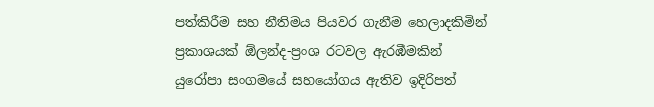පත්කිරීම සහ නීතිමය පියවර ගැනීම හෙලාදකිමින් ප්‍රකාශයක් ඕලන්ද-ප්‍රංශ රටවල ඇරඹීමකින් යුරෝපා සංගමයේ සහයෝගය ඇතිව ඉදිරිපත්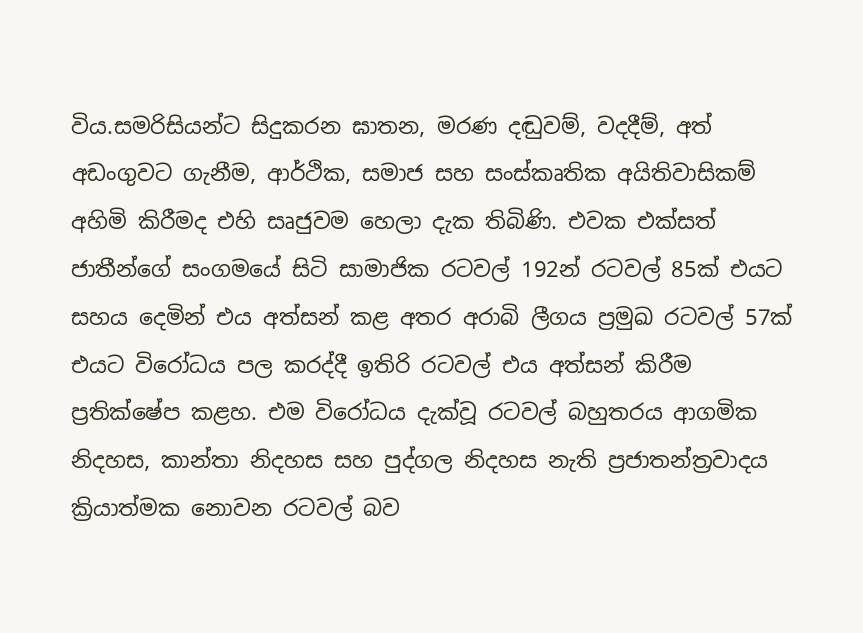විය.සමරිසියන්ට සිදුකරන ඝාතන, මරණ දඬුවම්, වදදීම්, අත් අඩංගුවට ගැනීම, ආර්ථික, සමාජ සහ සංස්කෘතික අයිතිවාසිකම් අහිමි කිරීමද එහි සෘජුවම හෙලා දැක තිබිණි. එවක එක්සත් ජාතීන්ගේ සංගමයේ සිටි සාමාජික රටවල් 192න් රටවල් 85ක් එයට සහය දෙමින් එය අත්සන් කළ අතර අරාබි ලීගය ප්‍රමුඛ රටවල් 57ක් එයට විරෝධය පල කරද්දී ඉතිරි රටවල් එය අත්සන් කිරීම ප්‍රතික්ෂේප කළහ. එම විරෝධය දැක්වූ රටවල් බහුතරය ආගමික නිදහස, කාන්තා නිදහස සහ පුද්ගල නිදහස නැති ප්‍රජාතන්ත්‍රවාදය ක්‍රියාත්මක නොවන රටවල් බව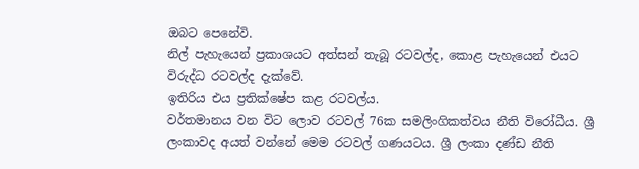ඔබට පෙනේවි.
නිල් පැහැයෙන් ප්‍රකාශයට අත්සන් තැබූ රටවල්ද, කොළ පැහැයෙන් එයට විරුද්ධ රටවල්ද දැක්වේ.
ඉතිරිය එය ප්‍රතික්ෂේප කළ රටවල්ය.
වර්තමානය වන විට ලොව රටවල් 76ක සමලිංගිකත්වය නීති විරෝධීය. ශ්‍රී ලංකාවද අයත් වන්නේ මෙම රටවල් ගණයටය. ශ්‍රී ලංකා දණ්ඩ නීති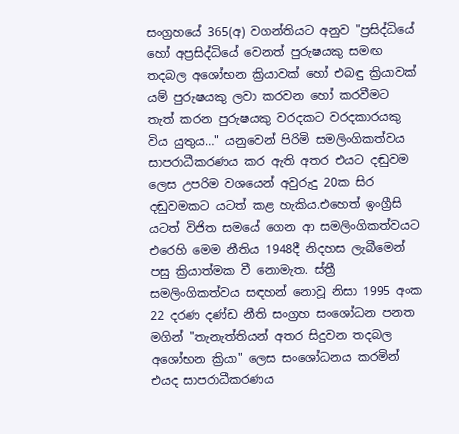සංග්‍රහයේ 365(අ) වගන්තියට අනුව "ප්‍රසිද්ධියේ හෝ අප්‍රසිද්ධියේ වෙනත් පුරුෂයකු සමඟ තදබල අශෝභන ක්‍රියාවක් හෝ එබඳු ක්‍රියාවක් යම් පුරුෂයකු ලවා කරවන හෝ කරවීමට තැත් කරන පුරුෂයකු වරදකට වරදකාරයකු විය යුතුය…" යනුවෙන් පිරිමි සමලිංගිකත්වය සාපරාධීකරණය කර ඇති අතර එයට දඬුවම ලෙස උපරිම වශයෙන් අවුරුදු 20ක සිර දඬුවමකට යටත් කළ හැකිය.එහෙත් ඉංග්‍රීසි යටත් විජිත සමයේ ගෙන ආ සමලිංගිකත්වයට එරෙහි මෙම නීතිය 1948දී නිදහස ලැබීමෙන් පසු ක්‍රියාත්මක වී නොමැත. ස්ත්‍රී සමලිංගිකත්වය සඳහන් නොවූ නිසා 1995 අංක 22 දරණ දණ්ඩ නීති සංග්‍රහ සංශෝධන පනත මගින් "තැනැත්තියන් අතර සිදුවන තදබල අශෝභන ක්‍රියා" ලෙස සංශෝධනය කරමින් එයද සාපරාධීකරණය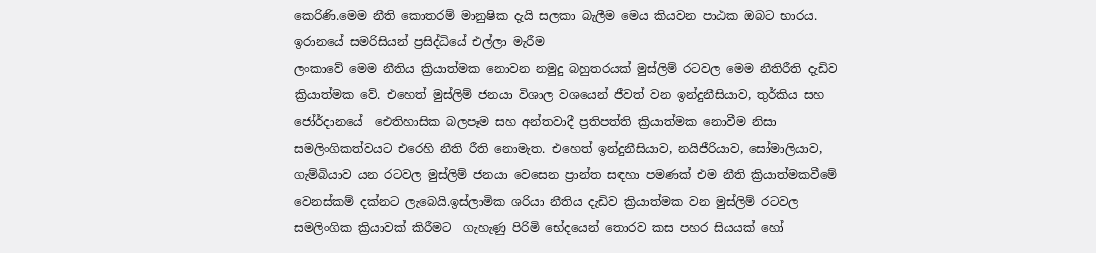කෙරිණි.මෙම නීති කොතරම් මානුෂික දැයි සලකා බැලීම මෙය කියවන පාඨක ඔබට භාරය.
ඉරානයේ සමරිසියන් ප්‍රසිද්ධියේ එල්ලා මැරීම
ලංකාවේ මෙම නීතිය ක්‍රියාත්මක නොවන නමුදු බහුතරයක් මුස්ලිම් රටවල මෙම නීතිරීති දැඩිව ක්‍රියාත්මක වේ. එහෙත් මුස්ලිම් ජනයා විශාල වශයෙන් ජීවත් වන ඉන්දුනීසියාව, තුර්කිය සහ ජෝර්දානයේ  ඓතිහාසික බලපෑම සහ අන්තවාදී ප්‍රතිපත්ති ක්‍රියාත්මක නොවීම නිසා සමලිංගිකත්වයට එරෙහි නීති රීති නොමැත. එහෙත් ඉන්දුනීසියාව, නයිජීරියාව, සෝමාලියාව, ගැම්බියාව යන රටවල මුස්ලිම් ජනයා වෙසෙන ප්‍රාන්ත සඳහා පමණක් එම නීති ක්‍රියාත්මකවීමේ වෙනස්කම් දක්නට ලැබෙයි.ඉස්ලාමික ශරියා නීතිය දැඩිව ක්‍රියාත්මක වන මුස්ලිම් රටවල සමලිංගික ක්‍රියාවක් කිරීමට  ගැහැණු පිරිමි භේදයෙන් තොරව කස පහර සියයක් හෝ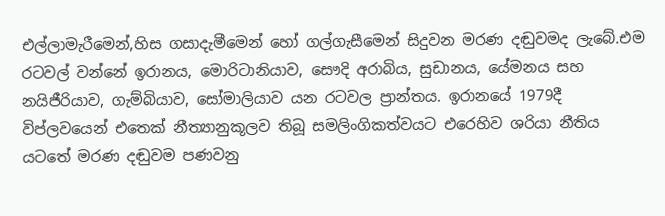එල්ලාමැරීමෙන්,හිස ගසාදැමීමෙන් හෝ ගල්ගැසීමෙන් සිදුවන මරණ දඬුවමද ලැබේ.එම රටවල් වන්නේ ඉරානය, මොරිටානියාව, සෞදි අරාබිය, සුඩානය, යේමනය සහ නයිජීරියාව, ගැම්බියාව, සෝමාලියාව යන රටවල ප්‍රාන්තය. ඉරානයේ 1979දී විප්ලවයෙන් එතෙක් නීත්‍යානුකූලව තිබූ සමලිංගිකත්වයට එරෙහිව ශරියා නීතිය යටතේ මරණ දඬුවම පණවනු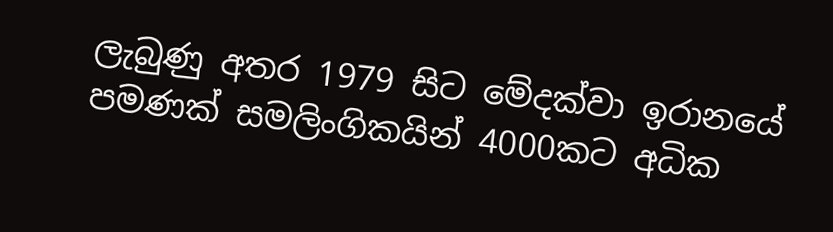ලැබුණු අතර 1979 සිට මේදක්වා ඉරානයේ පමණක් සමලිංගිකයින් 4000කට අධික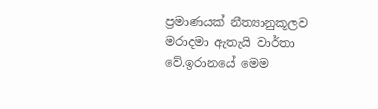ප්‍රමාණයක් නීත්‍යානුකූලව මරාදමා ඇතැයි වාර්තා වේ.ඉරානයේ මෙම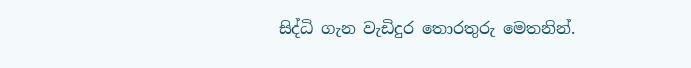සිද්ධි ගැන වැඩිදුර තොරතුරු මෙතනින්.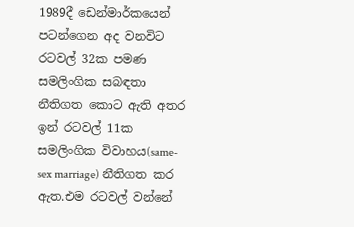1989දී ඩෙන්මාර්කයෙන් පටන්ගෙන අද වනවිට රටවල් 32ක පමණ සමලිංගික සබඳතා නීතිගත කොට ඇති අතර ඉන් රටවල් 11ක සමලිංගික විවාහය(same-sex marriage) නීතිගත කර ඇත.එම රටවල් වන්නේ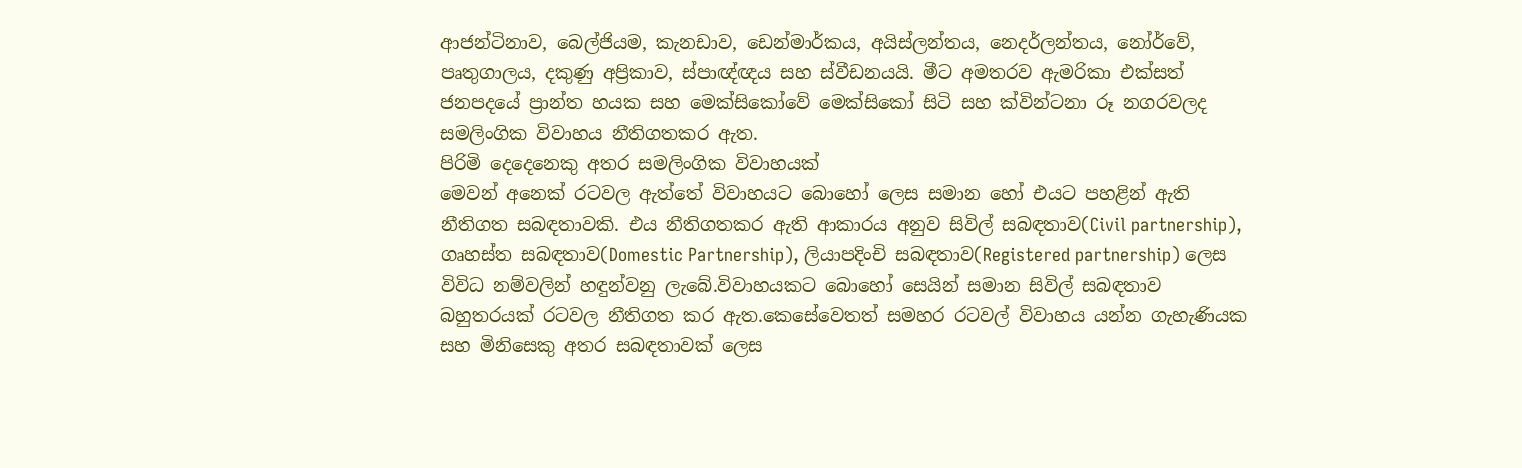ආජන්ටිනාව, බෙල්ජියම, කැනඩාව, ඩෙන්මාර්කය, අයිස්ලන්තය, නෙදර්ලන්තය, නෝර්වේ, පෘතුගාලය, දකුණු අප්‍රිකාව, ස්පාඥ්ඥය සහ ස්වීඩනයයි. මීට අමතරව ඇමරිකා එක්සත් ජනපදයේ ප්‍රාන්ත හයක සහ මෙක්සිකෝවේ මෙක්සිකෝ සිටි සහ ක්වින්ටනා රූ නගරවලද  සමලිංගික විවාහය නීතිගතකර ඇත.
පිරිමි දෙදෙනෙකු අතර සමලිංගික විවාහයක්
මෙවන් අනෙක් රටවල ඇත්තේ විවාහයට බොහෝ ලෙස සමාන හෝ එයට පහළින් ඇති නීතිගත සබඳතාවකි. එය නීතිගතකර ඇති ආකාරය අනුව සිවිල් සබඳතාව(Civil partnership), ගෘහස්ත සබඳතාව(Domestic Partnership), ලියාපදිංචි සබඳතාව(Registered partnership) ලෙස විවිධ නම්වලින් හඳුන්වනු ලැබේ.විවාහයකට බොහෝ සෙයින් සමාන සිවිල් සබඳතාව බහුතරයක් රටවල නීතිගත කර ඇත.කෙසේවෙතත් සමහර රටවල් විවාහය යන්න ගැහැණියක සහ මිනිසෙකු අතර සබඳතාවක් ලෙස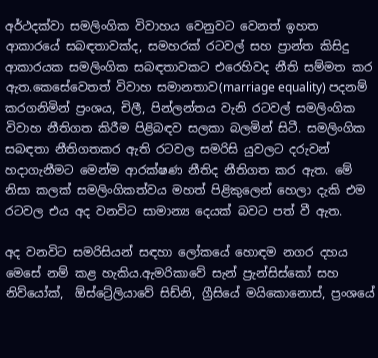අර්ථදක්වා සමලිංගික විවාහය වෙනුවට වෙනත් ඉහත ආකාරයේ සබඳතාවක්ද, සමහරක් රටවල් සහ ප්‍රාන්ත කිසිදු ආකාරයක සමලිංගික සබඳතාවකට එරෙහිවද නීති සම්මත කර ඇත.කෙසේවෙතත් විවාහ සමානතාව(marriage equality) පදනම් කරගනිමින් ප්‍රංශය, චිලී, පින්ලන්තය වැනි රටවල් සමලිංගික විවාහ නීතිගත කිරීම පිළිබඳව සලකා බලමින් සිටී. සමලිංගික සබඳතා නීතිගතකර ඇති රටවල සමරිසි යුවලට දරුවන් හදාගැනීමට මෙන්ම ආරක්ෂණ නීතිද නීතිගත කර ඇත. මේ නිසා කලක් සමලිංගිකත්වය මහත් පිළිකුලෙන් හෙලා දැකි එම රටවල එය අද වනවිට සාමාන්‍ය දෙයක් බවට පත් වී ඇත.

අද වනවිට සමරිසියන් සඳහා ලෝකයේ හොඳම නගර දහය මෙසේ නම් කළ හැකිය.ඇමරිකාවේ සැන් ප්‍රැන්සිස්කෝ සහ නිව්යෝක්,  ඕස්ට්‍රේලියාවේ සිඩ්නි, ග්‍රීසියේ මයිකොනොස්, ප්‍රංශයේ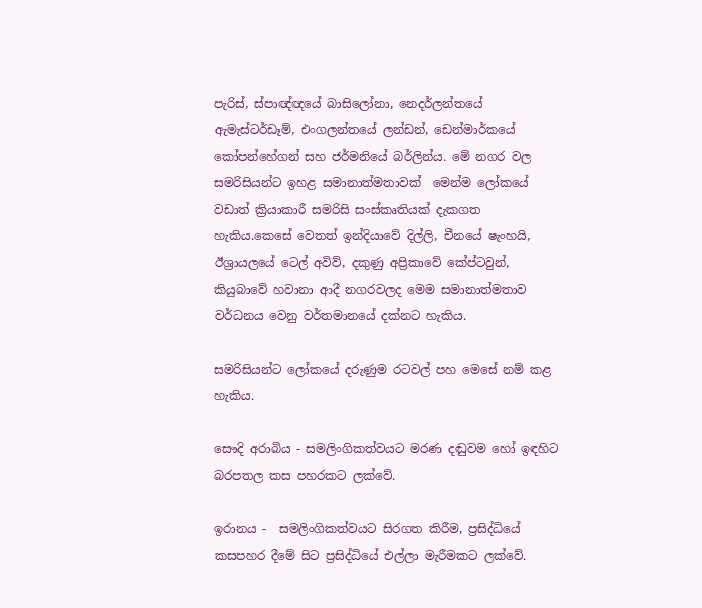පැරිස්, ස්පාඥ්ඥයේ බාසිලෝනා, නෙදර්ලන්තයේ ඇමැස්ටර්ඩෑම්, එංගලන්තයේ ලන්ඩන්, ඩෙන්මාර්කයේ කෝපන්හේගන් සහ ජර්මනියේ බර්ලින්ය. මේ නගර වල සමරිසියන්ට ඉහළ සමානාත්මතාවක්  මෙන්ම ලෝකයේ වඩාත් ක්‍රියාකාරී සමරිසි සංස්කෘතියක් දැකගත හැකිය.කෙසේ වෙතත් ඉන්දියාවේ දිල්ලි, චීනයේ ෂැංහයි, ඊශ්‍රායලයේ ටෙල් අවිව්, දකුණු අප්‍රිකාවේ කේප්ටවුන්, කියුබාවේ හවානා ආදී නගරවලද මෙම සමානාත්මතාව වර්ධනය වෙනු වර්තමානයේ දක්නට හැකිය.

සමරිසියන්ට ලෝකයේ දරුණුම රටවල් පහ මෙසේ නම් කළ හැකිය.

සෞදි අරාබිය - සමලිංගිකත්වයට මරණ දඬුවම හෝ ඉඳහිට බරපතල කස පහරකට ලක්වේ.

ඉරානය -  සමලිංගිකත්වයට සිරගත කිරීම, ප්‍රසිද්ධියේ කසපහර දීමේ සිට ප්‍රසිද්ධියේ එල්ලා මැරීමකට ලක්වේ.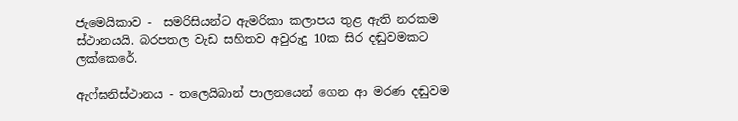ජැමෙයිකාව -  සමරිසියන්ට ඇමරිකා කලාපය තුළ ඇති නරකම ස්ථානයයි. බරපතල වැඩ සහිතව අවුරුදු 10ක සිර දඬුවමකට ලක්කෙරේ.

ඇෆ්ඝනිස්ථානය - තලෙයිබාන් පාලනයෙන් ගෙන ආ මරණ දඬුවම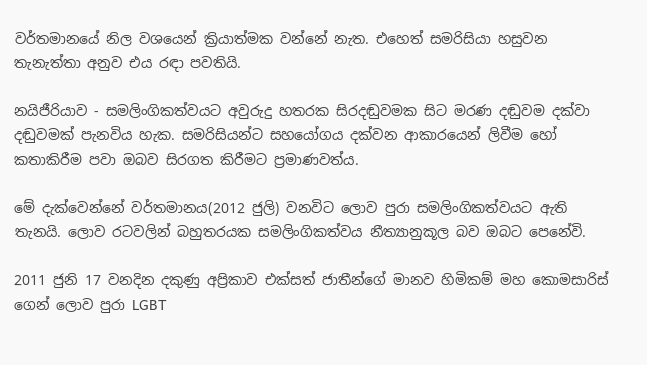වර්තමානයේ නිල වශයෙන් ක්‍රියාත්මක වන්නේ නැත. එහෙත් සමරිසියා හසුවන තැනැත්තා අනුව එය රඳා පවතියි.

නයිජීරියාව - සමලිංගිකත්වයට අවුරුදු හතරක සිරදඬුවමක සිට මරණ දඬුවම දක්වා දඬුවමක් පැනවිය හැක. සමරිසියන්ට සහයෝගය දක්වන ආකාරයෙන් ලිවීම හෝ කතාකිරීම පවා ඔබව සිරගත කිරීමට ප්‍රමාණවත්ය.

මේ දැක්වෙන්නේ වර්තමානය(2012 ජුලි) වනවිට ලොව පුරා සමලිංගිකත්වයට ඇති තැනයි. ලොව රටවලින් බහුතරයක සමලිංගිකත්වය නීත්‍යානුකූල බව ඔබට පෙනේවි.

2011 ජුනි 17 වනදින දකුණු අප්‍රිකාව එක්සත් ජාතීන්ගේ මානව හිමිකම් මහ කොමසාරිස් ගෙන් ලොව පුරා LGBT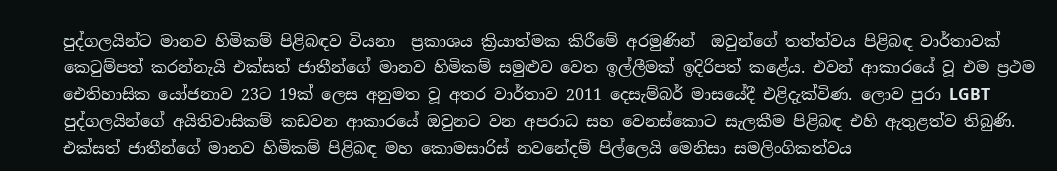පුද්ගලයින්ට මානව හිමිකම් පිළිබඳව වියනා  ප්‍රකාශය ක්‍රියාත්මක කිරීමේ අරමුණින්  ඔවුන්ගේ තත්ත්වය පිළිබඳ වාර්තාවක් කෙටුම්පත් කරන්නැයි එක්සත් ජාතීන්ගේ මානව හිමිකම් සමුළුව වෙත ඉල්ලීමක් ඉදිරිපත් කළේය. එවන් ආකාරයේ වූ එම ප්‍රථම ඓතිහාසික යෝජනාව 23ට 19ක් ලෙස අනුමත වූ අතර වාර්තාව 2011 දෙසැම්බර් මාසයේදී එළිදැක්විණ. ලොව පුරා LGBT පුද්ගලයින්ගේ අයිතිවාසිකම් කඩවන ආකාරයේ ඔවුනට වන අපරාධ සහ වෙනස්කොට සැලකීම පිළිබඳ එහි ඇතුළත්ව තිබුණි. එක්සත් ජාතීන්ගේ මානව හිමිකම් පිළිබඳ මහ කොමසාරිස් නවනේදම් පිල්ලෙයි මෙනිසා සමලිංගිකත්වය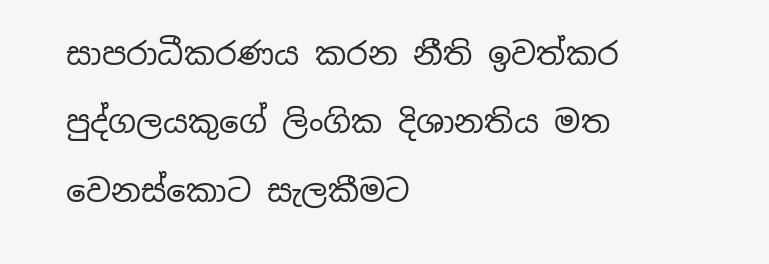සාපරාධීකරණය කරන නීති ඉවත්කර පුද්ගලයකුගේ ලිංගික දිශානතිය මත වෙනස්කොට සැලකීමට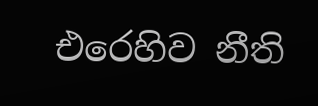එරෙහිව නීති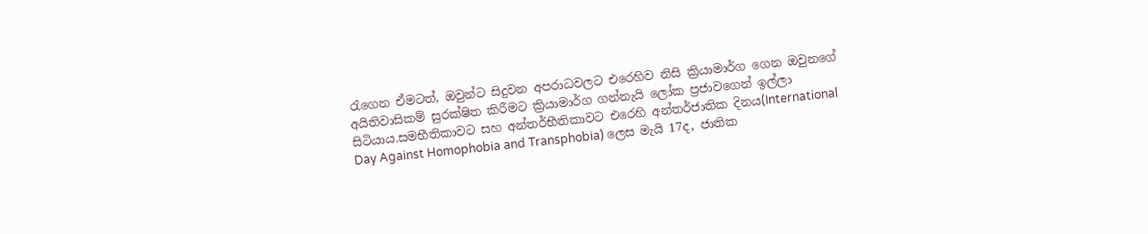රැගෙන ඒමටත්, ඔවුන්ට සිදුවන අපරාධවලට එරෙහිව නිසි ක්‍රියාමාර්ග ගෙන ඔවුනගේ අයිතිවාසිකම් සුරක්ෂිත කිරීමට ක්‍රියාමාර්ග ගන්නැයි ලෝක ප්‍රජාවගෙන් ඉල්ලා සිටියාය.සමභීතිකාවට සහ අන්තර්භීතිකාවට එරෙහි අන්තර්ජාතික දිනය(International Day Against Homophobia and Transphobia) ලෙස මැයි 17ද, ජාතික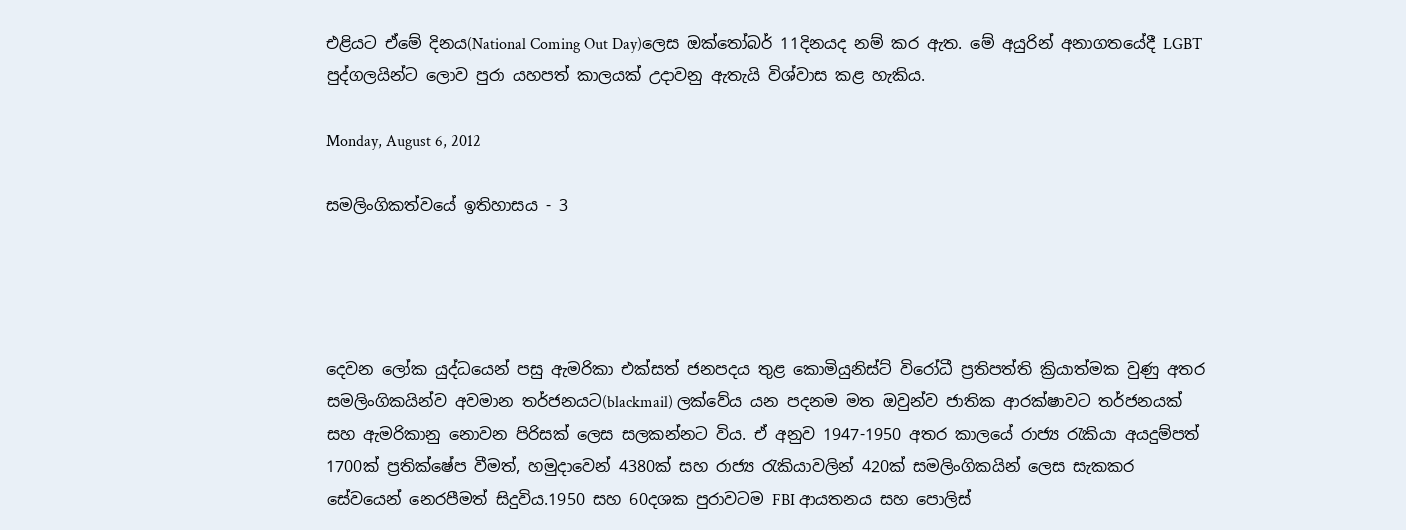එළියට ඒමේ දිනය(National Coming Out Day)ලෙස ඔක්තෝබර් 11දිනයද නම් කර ඇත. මේ අයුරින් අනාගතයේදී LGBT පුද්ගලයින්ට ලොව පුරා යහපත් කාලයක් උදාවනු ඇතැයි විශ්වාස කළ හැකිය.

Monday, August 6, 2012

සමලිංගිකත්වයේ ඉතිහාසය - 3




දෙවන ලෝක යුද්ධයෙන් පසු ඇමරිකා එක්සත් ජනපදය තුළ කොමියුනිස්ට් විරෝධී ප්‍රතිපත්ති ක්‍රියාත්මක වුණු අතර සමලිංගිකයින්ව අවමාන තර්ජනයට(blackmail) ලක්වේය යන පදනම මත ඔවුන්ව ජාතික ආරක්ෂාවට තර්ජනයක් සහ ඇමරිකානු නොවන පිරිසක් ලෙස සලකන්නට විය. ඒ අනුව 1947-1950 අතර කාලයේ රාජ්‍ය රැකියා අයදුම්පත් 1700ක් ප්‍රතික්ෂේප වීමත්, හමුදාවෙන් 4380ක් සහ රාජ්‍ය රැකියාවලින් 420ක් සමලිංගිකයින් ලෙස සැකකර සේවයෙන් නෙරපීමත් සිදුවිය.1950 සහ 60දශක පුරාවටම FBI ආයතනය සහ පොලිස්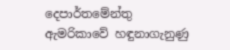දෙපාර්තමේන්තු ඇමරිකාවේ හඳුනාගැනුණු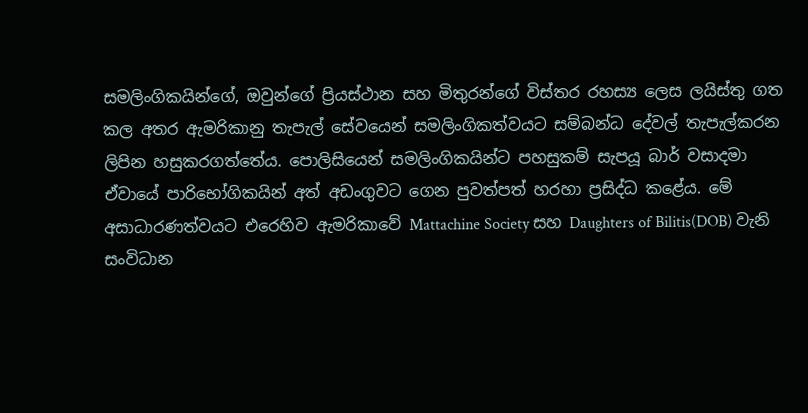සමලිංගිකයින්ගේ, ඔවුන්ගේ ප්‍රියස්ථාන සහ මිතුරන්ගේ විස්තර රහස්‍ය ලෙස ලයිස්තු ගත කල අතර ඇමරිකානු තැපැල් සේවයෙන් සමලිංගිකත්වයට සම්බන්ධ දේවල් තැපැල්කරන ලිපින හසුකරගත්තේය. පොලිසියෙන් සමලිංගිකයින්ට පහසුකම් සැපයූ බාර් වසාදමා ඒවායේ පාරිභෝගිකයින් අත් අඩංගුවට ගෙන පුවත්පත් හරහා ප්‍රසිද්ධ කළේය. මේ අසාධාරණත්වයට එරෙහිව ඇමරිකාවේ Mattachine Society සහ Daughters of Bilitis(DOB) වැනි සංවිධාන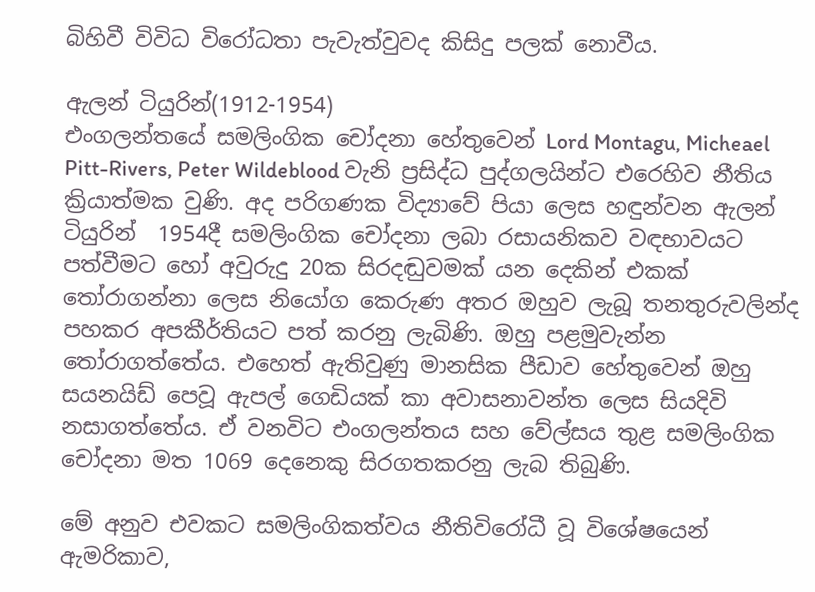බිහිවී විවිධ විරෝධතා පැවැත්වුවද කිසිදු පලක් නොවීය.

ඇලන් ටියුරින්(1912-1954)
එංගලන්තයේ සමලිංගික චෝදනා හේතුවෙන් Lord Montagu, Micheael Pitt-Rivers, Peter Wildeblood වැනි ප්‍රසිද්ධ පුද්ගලයින්ට එරෙහිව නීතිය ක්‍රියාත්මක වුණි. අද පරිගණක විද්‍යාවේ පියා ලෙස හඳුන්වන ඇලන් ටියුරින්  1954දී සමලිංගික චෝදනා ලබා රසායනිකව වඳභාවයට පත්වීමට හෝ අවුරුදු 20ක සිරදඬුවමක් යන දෙකින් එකක් තෝරාගන්නා ලෙස නියෝග කෙරුණ අතර ඔහුව ලැබූ තනතුරුවලින්ද පහකර අපකීර්තියට පත් කරනු ලැබිණි. ඔහු පළමුවැන්න තෝරාගත්තේය. එහෙත් ඇතිවුණු මානසික පීඩාව හේතුවෙන් ඔහු සයනයිඩ් පෙවූ ඇපල් ගෙඩියක් කා අවාසනාවන්ත ලෙස සියදිවි නසාගත්තේය. ඒ වනවිට එංගලන්තය සහ වේල්සය තුළ සමලිංගික චෝදනා මත 1069 දෙනෙකු සිරගතකරනු ලැබ තිබුණි.

මේ අනුව එවකට සමලිංගිකත්වය නීතිවිරෝධී වූ විශේෂයෙන් ඇමරිකාව,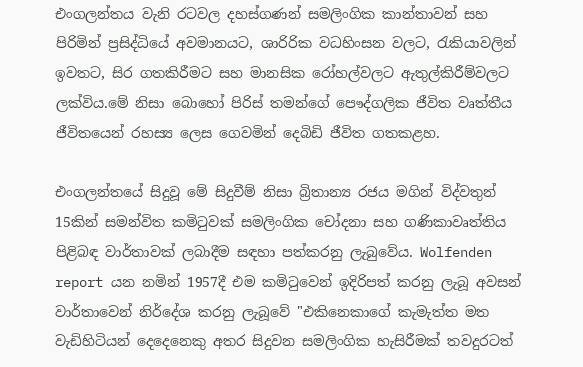එංගලන්තය වැනි රටවල දහස්ගණන් සමලිංගික කාන්තාවන් සහ පිරිමින් ප්‍රසිද්ධියේ අවමානයට, ශාරිරික වධහිංසන වලට, රැකියාවලින් ඉවතට, සිර ගතකිරීමට සහ මානසික රෝහල්වලට ඇතුල්කිරීම්වලට ලක්විය.මේ නිසා බොහෝ පිරිස් තමන්ගේ පෞද්ගලික ජීවිත වෘත්තීය ජීවිතයෙන් රහස්‍ය ලෙස ගෙවමින් දෙබිඩි ජීවිත ගතකළහ.

එංගලන්තයේ සිදුවූ මේ සිදුවීම් නිසා බ්‍රිතාන්‍ය රජය මගින් විද්වතුන් 15කින් සමන්විත කමිටුවක් සමලිංගික චෝදනා සහ ගණිකාවෘත්තිය පිළිබඳ වාර්තාවක් ලබාදීම සඳහා පත්කරනු ලැබුවේය. Wolfenden report යන නමින් 1957දී එම කමිටුවෙන් ඉදිරිපත් කරනු ලැබූ අවසන් වාර්තාවෙන් නිර්දේශ කරනු ලැබූවේ "එකිනෙකාගේ කැමැත්ත මත වැඩිහිටියන් දෙදෙනෙකු අතර සිදුවන සමලිංගික හැසිරීමක් තවදුරටත්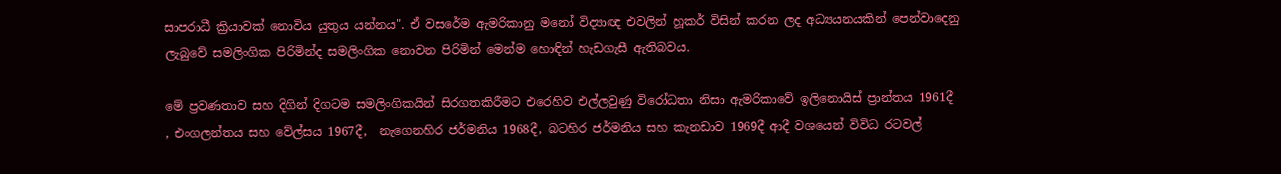සාපරාධී ක්‍රියාවක් නොවිය යුතුය යන්නය". ඒ වසරේම ඇමරිකානු මනෝ විද්‍යාඥ එවලින් හූකර් විසින් කරන ලද අධ්‍යයනයකින් පෙන්වාදෙනු ලැබුවේ සමලිංගික පිරිමින්ද සමලිංගික නොවන පිරිමින් මෙන්ම හොඳින් හැඩගැසී ඇතිබවය.

මේ ප්‍රවණතාව සහ දිගින් දිගටම සමලිංගිකයින් සිරගතකිරීමට එරෙහිව එල්ලවුණු විරෝධතා නිසා ඇමරිකාවේ ඉලිනොයිස් ප්‍රාන්තය 1961දී , එංගලන්තය සහ වේල්සය 1967දී,  නැගෙනහිර ජර්මනිය 1968දී, බටහිර ජර්මනිය සහ කැනඩාව 1969දී ආදී වශයෙන් විවිධ රටවල්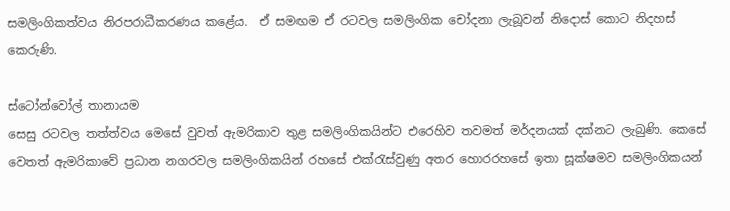සමලිංගිකත්වය නිරපරාධීකරණය කළේය.  ඒ සමඟම ඒ රටවල සමලිංගික චෝදනා ලැබූවන් නිදොස් කොට නිදහස් කෙරුණි.

ස්ටෝන්වෝල් තානායම
සෙසු රටවල තත්ත්වය මෙසේ වුවත් ඇමරිකාව තුළ සමලිංගිකයින්ට එරෙහිව තවමත් මර්දනයක් දක්නට ලැබුණි. කෙසේ වෙතත් ඇමරිකාවේ ප්‍රධාන නගරවල සමලිංගිකයින් රහසේ එක්රැස්වුණු අතර හොරරහසේ ඉතා සූක්ෂමව සමලිංගිකයන්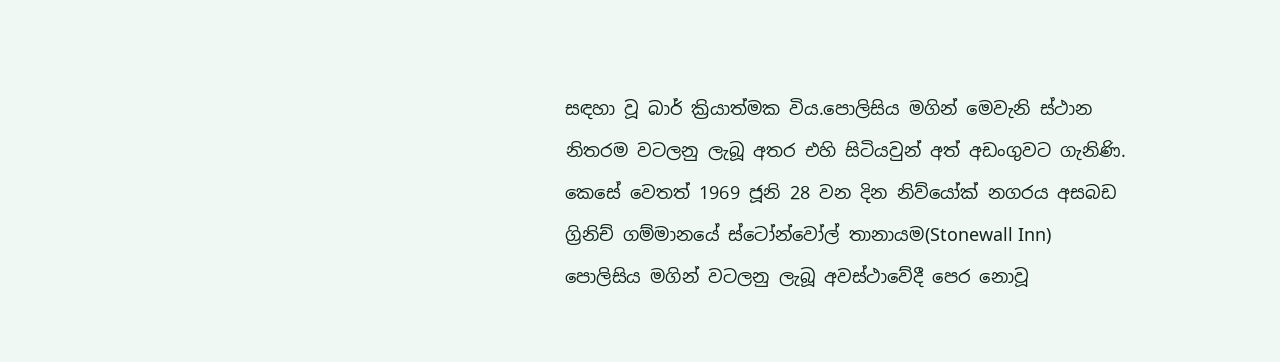සඳහා වූ බාර් ක්‍රියාත්මක විය.පොලිසිය මගින් මෙවැනි ස්ථාන නිතරම වටලනු ලැබූ අතර එහි සිටියවුන් අත් අඩංගුවට ගැනිණි. කෙසේ වෙතත් 1969 ජූනි 28 වන දින නිව්යෝක් නගරය අසබඩ ග්‍රිනිච් ගම්මානයේ ස්ටෝන්වෝල් තානායම(Stonewall Inn) පොලිසිය මගින් වටලනු ලැබූ අවස්ථාවේදී පෙර නොවූ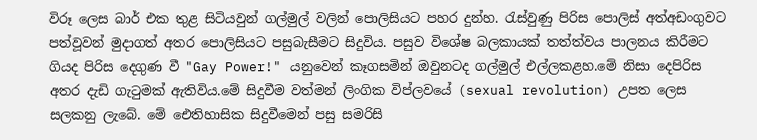විරූ ලෙස බාර් එක තුළ සිටියවුන් ගල්මුල් වලින් පොලිසියට පහර දුන්හ. රැස්වුණු පිරිස පොලිස් අත්අඩංගුවට පත්වූවන් මුදාගත් අතර පොලිසියට පසුබැසීමට සිදුවිය. පසුව විශේෂ බලකායක් තත්ත්වය පාලනය කිරීමට ගියද පිරිස දෙගුණ වී "Gay Power!" යනුවෙන් කෑගසමින් ඔවුනටද ගල්මුල් එල්ලකළහ.මේ නිසා දෙපිරිස අතර දැඩි ගැටුමක් ඇතිවිය.මේ සිදුවීම වත්මන් ලිංගික විප්ලවයේ (sexual revolution) උපත ලෙස සලකනු ලැබේ. මේ ඓතිහාසික සිදුවීමෙන් පසු සමරිසි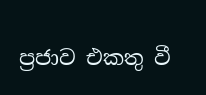ප්‍රජාව එකතු වී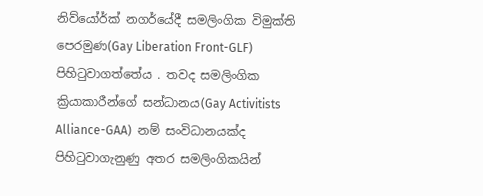නිව්යෝර්ක් නගර්යේදී සමලිංගික විමුක්ති පෙරමුණ(Gay Liberation Front-GLF) පිහිටුවාගත්තේය . තවද සමලිංගික ක්‍රියාකාරීන්ගේ සන්ධානය(Gay Activitists Alliance-GAA)  නම් සංවිධානයක්ද පිහිටුවාගැනුණු අතර සමලිංගිකයින්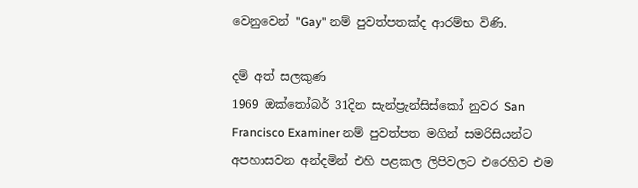වෙනුවෙන් "Gay" නම් පුවත්පතක්ද ආරම්භ විණි.

දම් අත් සලකුණ
1969 ඔක්තෝබර් 31දින සැන්ප්‍රැන්සිස්කෝ නුවර San Francisco Examiner නම් පුවත්පත මගින් සමරිසියන්ට අපහාසවන අන්දමින් එහි පළකල ලිපිවලට එරෙහිව එම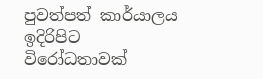පුවත්පත් කාර්යාලය ඉදිරිපිට  විරෝධතාවක්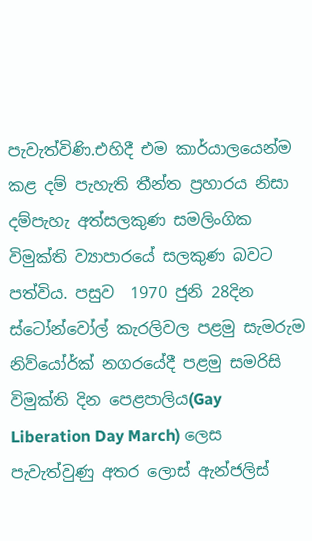පැවැත්විණි.එහිදී එම කාර්යාලයෙන්ම කළ දම් පැහැති තීන්ත ප්‍රහාරය නිසා දම්පැහැ අත්සලකුණ සමලිංගික විමුක්ති ව්‍යාපාරයේ සලකුණ බවට පත්විය. පසුව  1970 ජුනි 28දින ස්ටෝන්වෝල් කැරලිවල පළමු සැමරුම නිව්යෝර්ක් නගරයේදී පළමු සමරිසි විමුක්ති දින පෙළපාලිය(Gay Liberation Day March) ලෙස පැවැත්වුණු අතර ලොස් ඇන්ජලිස්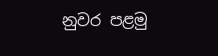නුවර පළමු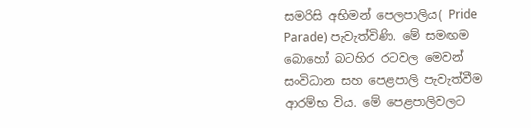සමරිසි අභිමන් පෙලපාලිය( Pride Parade) පැවැත්විණි. මේ සමඟම බොහෝ බටහිර රටවල මෙවන් සංවිධාන සහ පෙළපාලි පැවැත්වීම ආරම්භ විය. මේ පෙළපාලිවලට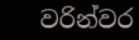වරින්වර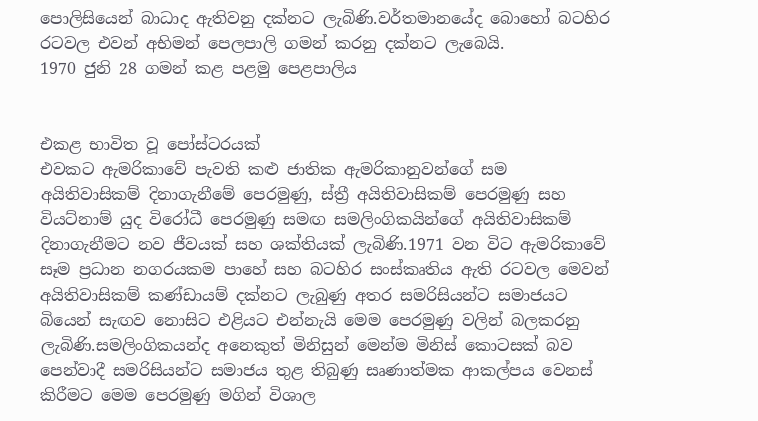පොලිසියෙන් බාධාද ඇතිවනු දක්නට ලැබිණි.වර්තමානයේද බොහෝ බටහිර රටවල එවන් අභිමන් පෙලපාලි ගමන් කරනු දක්නට ලැබෙයි.
1970 ජුනි 28 ගමන් කළ පළමු පෙළපාලිය


එකළ භාවිත වූ පෝස්ටරයක්
එවකට ඇමරිකාවේ පැවති කළු ජාතික ඇමරිකානුවන්ගේ සම අයිතිවාසිකම් දිනාගැනීමේ පෙරමුණු, ස්ත්‍රී අයිතිවාසිකම් පෙරමුණු සහ වියට්නාම් යුද විරෝධී පෙරමුණු සමඟ සමලිංගිකයින්ගේ අයිතිවාසිකම් දිනාගැනීමට නව ජීවයක් සහ ශක්තියක් ලැබිණි.1971 වන විට ඇමරිකාවේ සෑම ප්‍රධාන නගරයකම පාහේ සහ බටහිර සංස්කෘතිය ඇති රටවල මෙවන් අයිතිවාසිකම් කණ්ඩායම් දක්නට ලැබුණු අතර සමරිසියන්ට සමාජයට බියෙන් සැඟව නොසිට එළියට එන්නැයි මෙම පෙරමුණු වලින් බලකරනු ලැබිණි.සමලිංගිකයන්ද අනෙකුත් මිනිසුන් මෙන්ම මිනිස් කොටසක් බව පෙන්වාදී සමරිසියන්ට සමාජය තුළ තිබුණු සෘණාත්මක ආකල්පය වෙනස් කිරීමට මෙම පෙරමුණු මගින් විශාල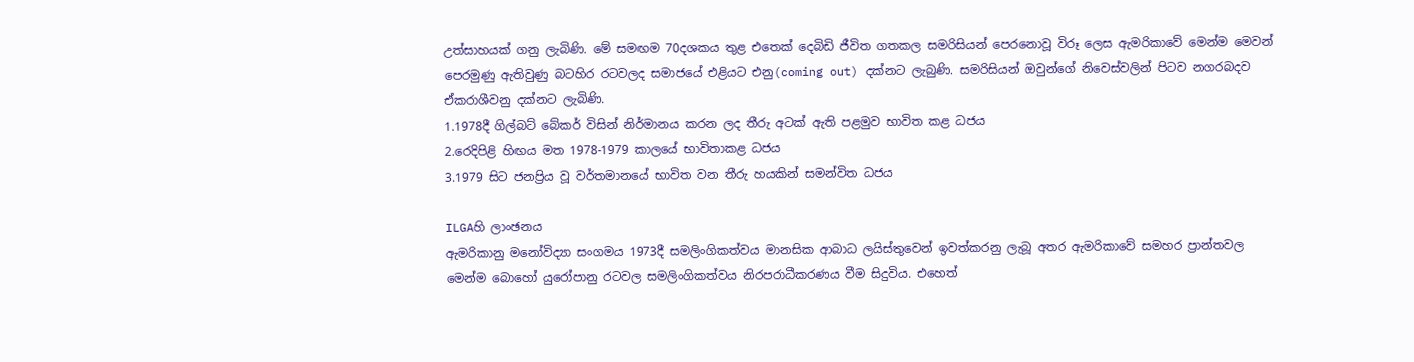උත්සාහයක් ගනු ලැබිණි. මේ සමඟම 70දශකය තුළ එතෙක් දෙබිඩි ජීවිත ගතකල සමරිසියන් පෙරනොවූ විරූ ලෙස ඇමරිකාවේ මෙන්ම මෙවන් පෙරමුණු ඇතිවුණු බටහිර රටවලද සමාජයේ එළියට එනු(coming out) දක්නට ලැබුණි. සමරිසියන් ඔවුන්ගේ නිවෙස්වලින් පිටව නගරබදව ඒකරාශීවනු දක්නට ලැබිණි.
1.1978දී ගිල්බට් බේකර් විසින් නිර්මානය කරන ලද තීරු අටක් ඇති පළමුව භාවිත කළ ධජය
2.රෙදිපිළි හිඟය මත 1978-1979 කාලයේ භාවිතාකළ ධජය
3.1979 සිට ජනප්‍රිය වූ වර්තමානයේ භාවිත වන තීරු හයකින් සමන්විත ධජය

ILGAහි ලාංඡනය
ඇමරිකානු මනෝවිද්‍යා සංගමය 1973දී සමලිංගිකත්වය මානසික ආබාධ ලයිස්තුවෙන් ඉවත්කරනු ලැබූ අතර ඇමරිකාවේ සමහර ප්‍රාන්තවල මෙන්ම බොහෝ යුරෝපානු රටවල සමලිංගිකත්වය නිරපරාධීකරණය වීම සිදුවිය. එහෙත්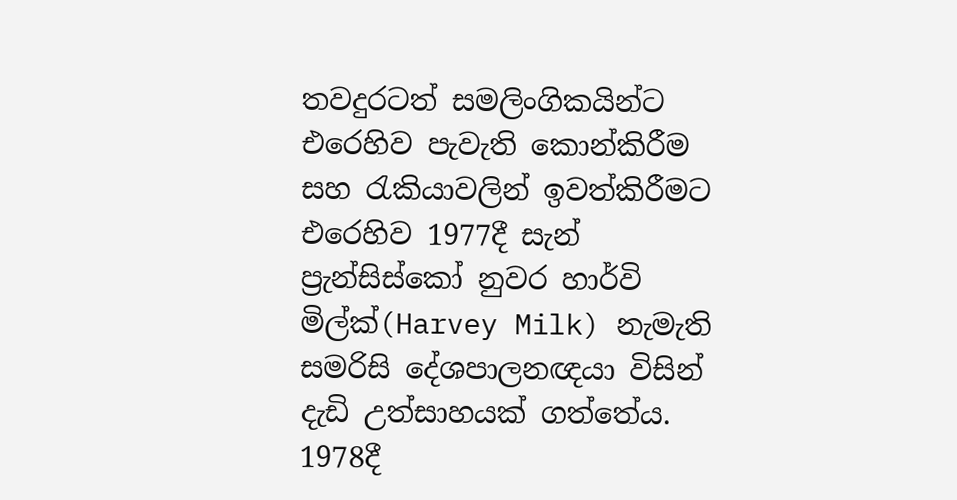තවදුරටත් සමලිංගිකයින්ට එරෙහිව පැවැති කොන්කිරීම  සහ රැකියාවලින් ඉවත්කිරීමට එරෙහිව 1977දී සැන් ප්‍රැන්සිස්කෝ නුවර හාර්වි මිල්ක්(Harvey Milk) නැමැති සමරිසි දේශපාලනඥයා විසින් දැඩි උත්සාහයක් ගත්තේය. 1978දී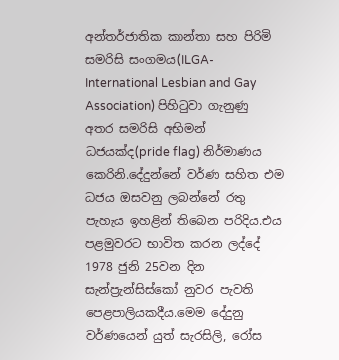අන්තර්ජාතික කාන්තා සහ පිරිමි සමරිසි සංගමය(ILGA- International Lesbian and Gay Association) පිහිටුවා ගැනුණු අතර සමරිසි අභිමන් ධජයක්ද(pride flag) නිර්මාණය කෙරිනි.දේදුන්නේ වර්ණ සහිත එම ධජය ඔසවනු ලබන්නේ රතු පැහැය ඉහළින් තිබෙන පරිදිය.එය පළමුවරට භාවිත කරන ලද්දේ 1978 ජුනි 25වන දින සැන්ප්‍රැන්සිස්කෝ නුවර පැවති පෙළපාලියකදීය.මෙම දේදුනු වර්ණයෙන් යුත් සැරසිලි, රෝස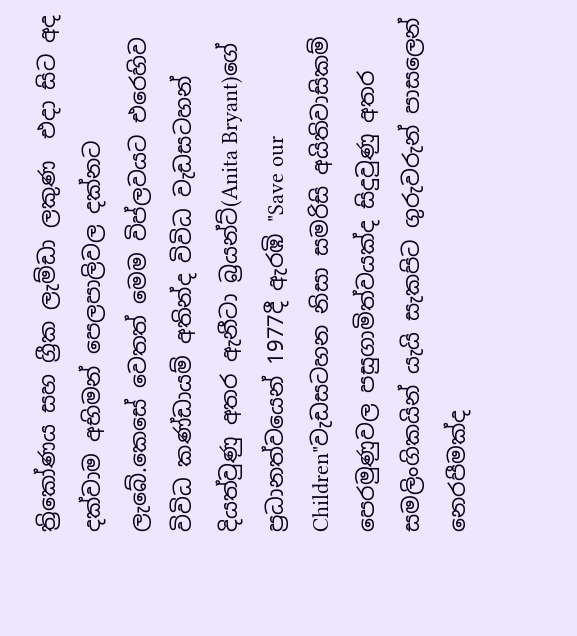ත්‍රිකෝණය සහ ග්‍රීක ලැම්ඩා ලකුණ  එදා සිට අද දක්වාම අභිමන් පෙලපාලිවල දක්නට ලැබේ.කෙසේ වෙතත් මෙම විප්ලවයට එරෙහිව විවිධ කණ්ඩායම් අතින්ද විවිධ වැඩසටහන් දියත්වුණු අතර ඇනීටා බ්‍රයන්ට්(Anita Bryant)ගේ ප්‍රධානත්වයෙන් 1977දී ඇරඹි "Save our Children"වැඩසටහන නිසා සමරිසි අයිතිවාසිකම් පෙරමුණුවල පසුගාමිත්වයක්ද සිදුවුණු අතර සමලිංගිකයින් යැයි සැකපිට ගුරුවරුන් පාසලෙන් නෙරපීමක්ද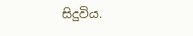සිදුවිය.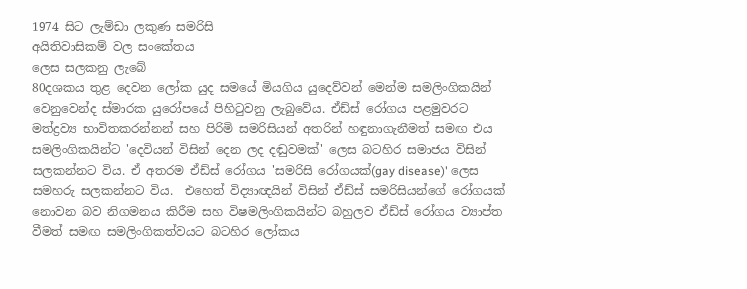1974 සිට ලැම්ඩා ලකුණ සමරිසි
අයිතිවාසිකම් වල සංකේතය
ලෙස සලකනු ලැබේ
80දශකය තුළ දෙවන ලෝක යුද සමයේ මියගිය යුදෙව්වන් මෙන්ම සමලිංගිකයින් වෙනුවෙන්ද ස්මාරක යුරෝපයේ පිහිටුවනු ලැබුවේය. ඒඩ්ස් රෝගය පළමුවරට මත්ද්‍රව්‍ය භාවිතකරන්නන් සහ පිරිමි සමරිසියන් අතරින් හඳුනාගැනීමත් සමඟ එය සමලිංගිකයින්ට 'දෙවියන් විසින් දෙන ලද දඬුවමක්' ලෙස බටහිර සමාජය විසින් සලකන්නට විය. ඒ අතරම ඒඩ්ස් රෝගය 'සමරිසි රෝගයක්(gay disease)' ලෙස සමහරු සලකන්නට විය.  එහෙත් විද්‍යාඥයින් විසින් ඒඩ්ස් සමරිසියන්ගේ රෝගයක් නොවන බව නිගමනය කිරීම සහ විෂමලිංගිකයින්ට බහුලව ඒඩ්ස් රෝගය ව්‍යාප්ත වීමත් සමඟ සමලිංගිකත්වයට බටහිර ලෝකය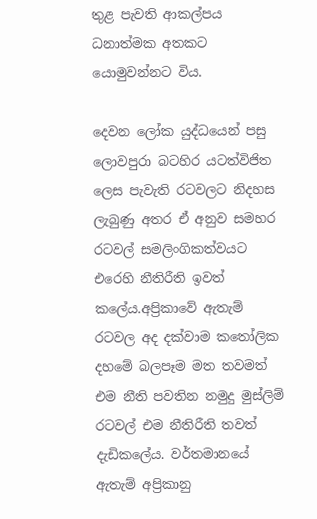තුළ පැවති ආකල්පය ධනාත්මක අතකට යොමුවන්නට විය.

දෙවන ලෝක යුද්ධයෙන් පසු ලොවපුරා බටහිර යටත්විජිත ලෙස පැවැති රටවලට නිදහස ලැබුණු අතර ඒ අනුව සමහර රටවල් සමලිංගිකත්වයට එරෙහි නීතිරීති ඉවත් කලේය.අප්‍රිකාවේ ඇතැම් රටවල අද දක්වාම කතෝලික දහමේ බලපෑම මත තවමත් එම නීති පවතින නමුදු මුස්ලිම් රටවල් එම නීතිරීති තවත් දැඩිකලේය. වර්තමානයේ ඇතැම් අප්‍රිකානු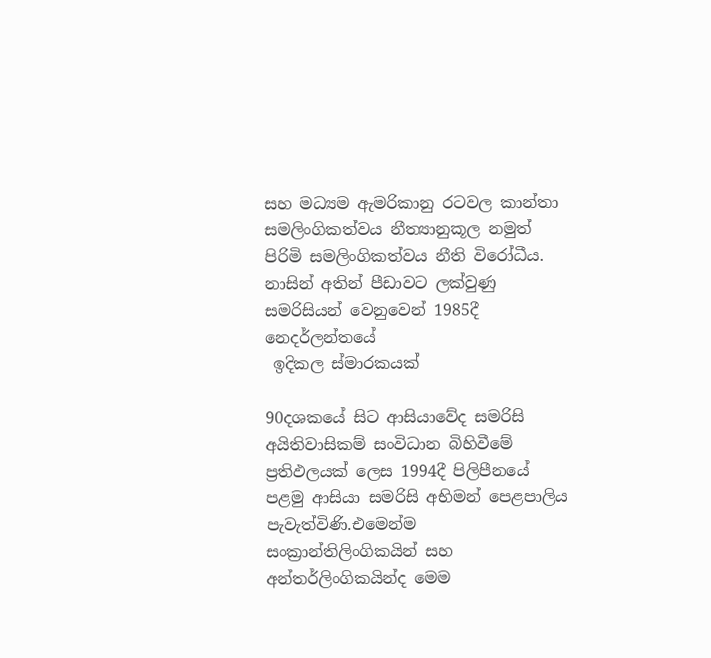සහ මධ්‍යම ඇමරිකානු රටවල කාන්තා සමලිංගිකත්වය නීත්‍යානුකූල නමුත් පිරිමි සමලිංගිකත්වය නීති විරෝධීය.
නාසින් අතින් පීඩාවට ලක්වුණු සමරිසියන් වෙනුවෙන් 1985දී නෙදර්ලන්තයේ
 ඉදිකල ස්මාරකයක්

90දශකයේ සිට ආසියාවේද සමරිසි අයිතිවාසිකම් සංවිධාන බිහිවීමේ ප්‍රතිඵලයක් ලෙස 1994දී පිලිපීනයේ පළමු ආසියා සමරිසි අභිමන් පෙළපාලිය පැවැත්විණි.එමෙන්ම සංක්‍රාන්තිලිංගිකයින් සහ අන්තර්ලිංගිකයින්ද මෙම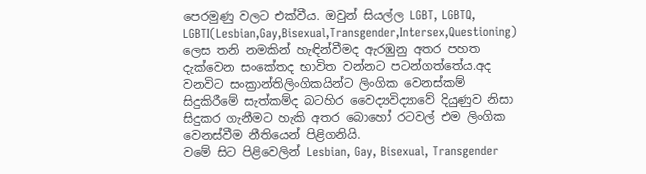පෙරමුණු වලට එක්වීය. ඔවුන් සියල්ල LGBT, LGBTQ, LGBTI(Lesbian,Gay,Bisexual,Transgender,Intersex,Questioning) ලෙස තනි නමකින් හැඳින්වීමද ඇරඹුනු අතර පහත දැක්වෙන සංකේතද භාවිත වන්නට පටන්ගත්තේය.අද වනවිට සංක්‍රාන්තිලිංගිකයින්ට ලිංගික වෙනස්කම් සිදුකිරීමේ සැත්කම්ද බටහිර වෛද්‍යවිද්‍යාවේ දියුණුව නිසා සිදුකර ගැනීමට හැකි අතර බොහෝ රටවල් එම ලිංගික වෙනස්වීම නීතියෙන් පිළිගනියි.
වමේ සිට පිළිවෙලින් Lesbian, Gay, Bisexual, Transgender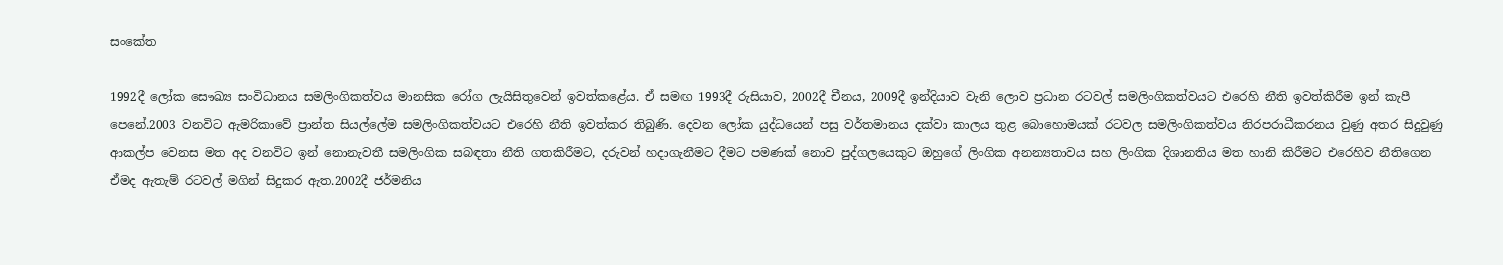සංකේත

1992දී ලෝක සෞඛ්‍ය සංවිධානය සමලිංගිකත්වය මානසික රෝග ලැයිසිතුවෙන් ඉවත්කළේය. ඒ සමඟ 1993දී රුසියාව, 2002දී චීනය, 2009දී ඉන්දියාව වැනි ලොව ප්‍රධාන රටවල් සමලිංගිකත්වයට එරෙහි නීති ඉවත්කිරීම ඉන් කැපී පෙනේ.2003 වනවිට ඇමරිකාවේ ප්‍රාන්ත සියල්ලේම සමලිංගිකත්වයට එරෙහි නීති ඉවත්කර තිබුණි. දෙවන ලෝක යුද්ධයෙන් පසු වර්තමානය දක්වා කාලය තුළ බොහොමයක් රටවල සමලිංගිකත්වය නිරපරාධීකරනය වුණු අතර සිදුවුණු ආකල්ප වෙනස මත අද වනවිට ඉන් නොනැවතී සමලිංගික සබඳතා නීති ගතකිරීමට, දරුවන් හදාගැනීමට දීමට පමණක් නොව පුද්ගලයෙකුට ඔහුගේ ලිංගික අනන්‍යතාවය සහ ලිංගික දිශානතිය මත හානි කිරීමට එරෙහිව නීතිගෙන ඒමද ඇතැම් රටවල් මගින් සිදුකර ඇත.2002දී ජර්මනිය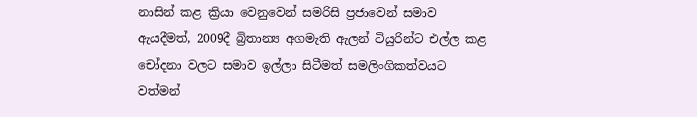නාසින් කළ ක්‍රියා වෙනුවෙන් සමරිසි ප්‍රජාවෙන් සමාව ඇයදීමත්, 2009දී බ්‍රිතාන්‍ය අගමැති ඇලන් ටියුරින්ට එල්ල කළ චෝදනා වලට සමාව ඉල්ලා සිටීමත් සමලිංගිකත්වයට වත්මන්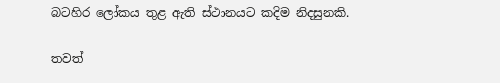බටහිර ලෝකය තුළ ඇති ස්ථානයට කදිම නිදසුනකි.

තවත්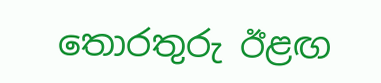තොරතුරු ඊළඟ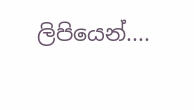ලිපියෙන්....